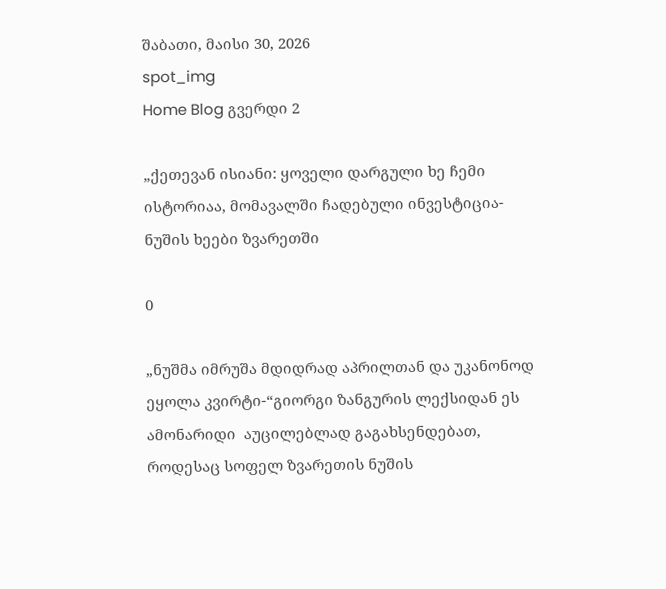შაბათი, მაისი 30, 2026
spot_img
Home Blog გვერდი 2

„ქეთევან ისიანი: ყოველი დარგული ხე ჩემი ისტორიაა, მომავალში ჩადებული ინვესტიცია- ნუშის ხეები ზვარეთში

0

„ნუშმა იმრუშა მდიდრად აპრილთან და უკანონოდ ეყოლა კვირტი-“გიორგი ზანგურის ლექსიდან ეს ამონარიდი  აუცილებლად გაგახსენდებათ, როდესაც სოფელ ზვარეთის ნუშის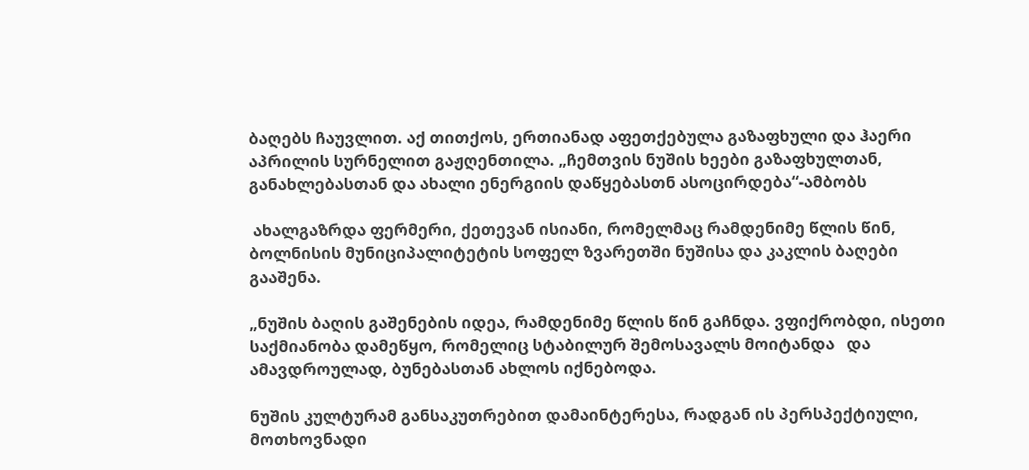ბაღებს ჩაუვლით. აქ თითქოს, ერთიანად აფეთქებულა გაზაფხული და ჰაერი აპრილის სურნელით გაჟღენთილა. „ჩემთვის ნუშის ხეები გაზაფხულთან, განახლებასთან და ახალი ენერგიის დაწყებასთნ ასოცირდება“-ამბობს

 ახალგაზრდა ფერმერი, ქეთევან ისიანი, რომელმაც რამდენიმე წლის წინ, ბოლნისის მუნიციპალიტეტის სოფელ ზვარეთში ნუშისა და კაკლის ბაღები გააშენა.

„ნუშის ბაღის გაშენების იდეა, რამდენიმე წლის წინ გაჩნდა. ვფიქრობდი, ისეთი საქმიანობა დამეწყო, რომელიც სტაბილურ შემოსავალს მოიტანდა   და ამავდროულად, ბუნებასთან ახლოს იქნებოდა.

ნუშის კულტურამ განსაკუთრებით დამაინტერესა, რადგან ის პერსპექტიული, მოთხოვნადი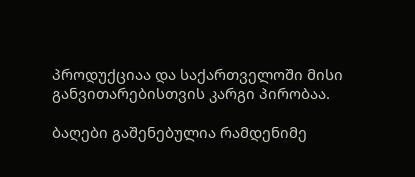პროდუქციაა და საქართველოში მისი განვითარებისთვის კარგი პირობაა.

ბაღები გაშენებულია რამდენიმე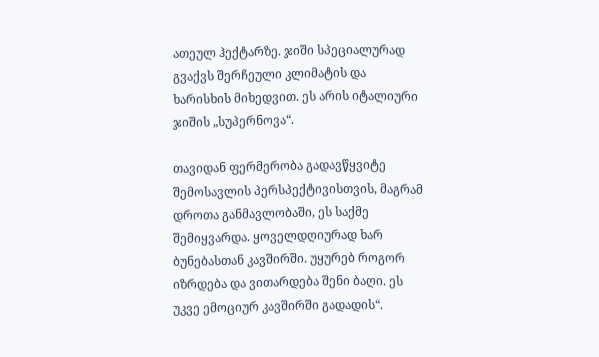ათეულ ჰექტარზე. ჯიში სპეციალურად გვაქვს შერჩეული კლიმატის და ხარისხის მიხედვით. ეს არის იტალიური ჯიშის „სუპერნოვა“.

თავიდან ფერმერობა გადავწყვიტე   შემოსავლის პერსპექტივისთვის, მაგრამ დროთა განმავლობაში, ეს საქმე  შემიყვარდა. ყოველდღიურად ხარ ბუნებასთან კავშირში. უყურებ როგორ იზრდება და ვითარდება შენი ბაღი. ეს უკვე ემოციურ კავშირში გადადის“.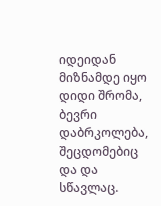იდეიდან მიზნამდე იყო დიდი შრომა, ბევრი დაბრკოლება, შეცდომებიც და და სწავლაც.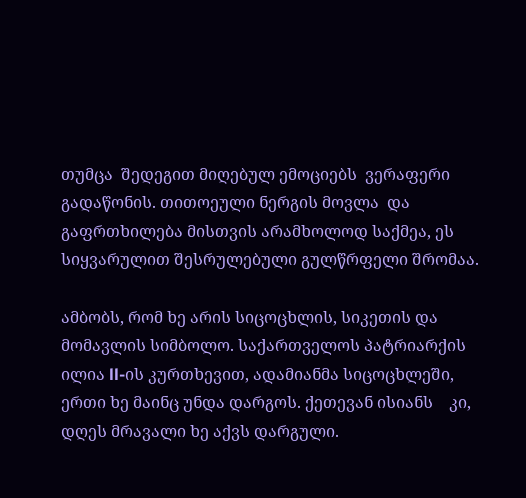თუმცა  შედეგით მიღებულ ემოციებს  ვერაფერი გადაწონის. თითოეული ნერგის მოვლა  და გაფრთხილება მისთვის არამხოლოდ საქმეა, ეს სიყვარულით შესრულებული გულწრფელი შრომაა.

ამბობს, რომ ხე არის სიცოცხლის, სიკეთის და მომავლის სიმბოლო. საქართველოს პატრიარქის ილია ll-ის კურთხევით, ადამიანმა სიცოცხლეში, ერთი ხე მაინც უნდა დარგოს. ქეთევან ისიანს    კი, დღეს მრავალი ხე აქვს დარგული.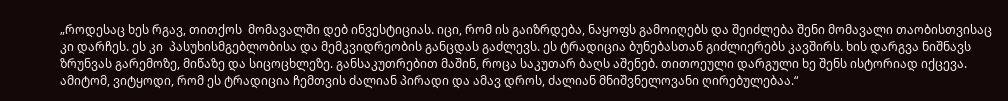„როდესაც ხეს რგავ, თითქოს  მომავალში დებ ინვესტიციას. იცი, რომ ის გაიზრდება, ნაყოფს გამოიღებს და შეიძლება შენი მომავალი თაობისთვისაც კი დარჩეს. ეს კი  პასუხისმგებლობისა და მემკვიდრეობის განცდას გაძლევს. ეს ტრადიცია ბუნებასთან გიძლიერებს კავშირს. ხის დარგვა ნიშნავს ზრუნვას გარემოზე, მიწაზე და სიცოცხლეზე. განსაკუთრებით მაშინ, როცა საკუთარ ბაღს აშენებ. თითოეული დარგული ხე შენს ისტორიად იქცევა. ამიტომ, ვიტყოდი, რომ ეს ტრადიცია ჩემთვის ძალიან პირადი და ამავ დროს, ძალიან მნიშვნელოვანი ღირებულებაა.“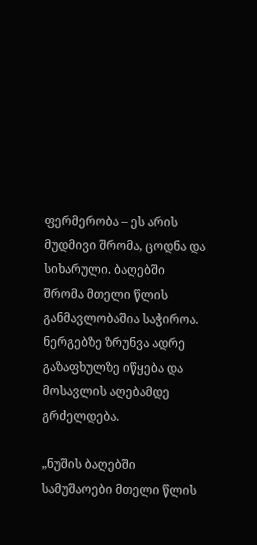ფერმერობა – ეს არის მუდმივი შრომა, ცოდნა და სიხარული. ბაღებში შრომა მთელი წლის განმავლობაშია საჭიროა.  ნერგებზე ზრუნვა ადრე გაზაფხულზე იწყება და მოსავლის აღებამდე გრძელდება.

„ნუშის ბაღებში სამუშაოები მთელი წლის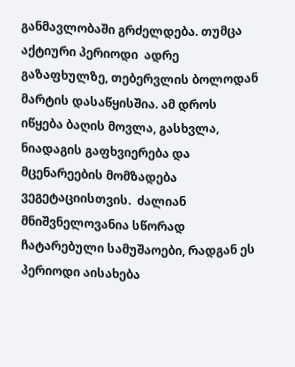განმავლობაში გრძელდება. თუმცა აქტიური პერიოდი  ადრე გაზაფხულზე, თებერვლის ბოლოდან მარტის დასაწყისშია. ამ დროს იწყება ბაღის მოვლა, გასხვლა, ნიადაგის გაფხვიერება და მცენარეების მომზადება ვეგეტაციისთვის.  ძალიან მნიშვნელოვანია სწორად ჩატარებული სამუშაოები, რადგან ეს პერიოდი აისახება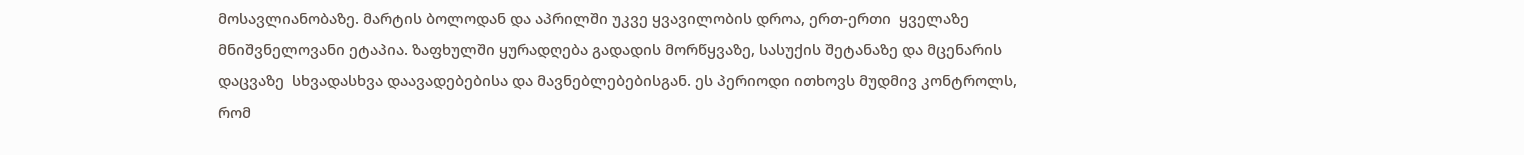მოსავლიანობაზე. მარტის ბოლოდან და აპრილში უკვე ყვავილობის დროა, ერთ-ერთი  ყველაზე მნიშვნელოვანი ეტაპია. ზაფხულში ყურადღება გადადის მორწყვაზე, სასუქის შეტანაზე და მცენარის დაცვაზე  სხვადასხვა დაავადებებისა და მავნებლებებისგან. ეს პერიოდი ითხოვს მუდმივ კონტროლს, რომ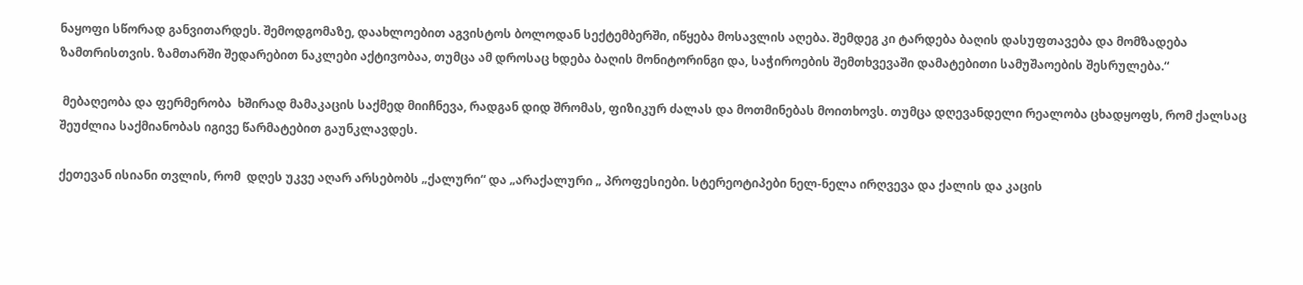ნაყოფი სწორად განვითარდეს. შემოდგომაზე, დაახლოებით აგვისტოს ბოლოდან სექტემბერში, იწყება მოსავლის აღება. შემდეგ კი ტარდება ბაღის დასუფთავება და მომზადება ზამთრისთვის. ზამთარში შედარებით ნაკლები აქტივობაა, თუმცა ამ დროსაც ხდება ბაღის მონიტორინგი და, საჭიროების შემთხვევაში დამატებითი სამუშაოების შესრულება.“

 მებაღეობა და ფერმერობა  ხშირად მამაკაცის საქმედ მიიჩნევა, რადგან დიდ შრომას, ფიზიკურ ძალას და მოთმინებას მოითხოვს. თუმცა დღევანდელი რეალობა ცხადყოფს, რომ ქალსაც შეუძლია საქმიანობას იგივე წარმატებით გაუნკლავდეს.

ქეთევან ისიანი თვლის, რომ  დღეს უკვე აღარ არსებობს „ქალური“ და „არაქალური „ პროფესიები. სტერეოტიპები ნელ-ნელა ირღვევა და ქალის და კაცის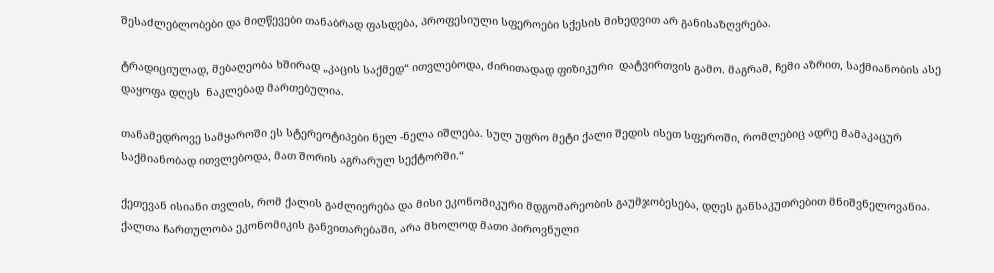შესაძლებლობები და მიღწევები თანაბრად ფასდება, პროფესიული სფეროები სქესის მიხედვით არ განისაზღვრება.

ტრადიციულად, მებაღეობა ხშირად „კაცის საქმედ“ ითვლებოდა, ძირითადად ფიზიკური  დატვირთვის გამო. მაგრამ, ჩემი აზრით, საქმიანობის ასე დაყოფა დღეს  ნაკლებად მართებულია.

თანამედროვე სამყაროში ეს სტერეოტიპები ნელ -ნელა იშლება. სულ უფრო მეტი ქალი შედის ისეთ სფეროში, რომლებიც ადრე მამაკაცურ საქმიანობად ითვლებოდა, მათ შორის აგრარულ სექტორში.“

ქეთევან ისიანი თვლის, რომ ქალის გაძლიერება და მისი ეკონომიკური მდგომარეობის გაუმჯობესება, დღეს განსაკუთრებით მნიშვნელოვანია. ქალთა ჩართულობა ეკონომიკის განვითარებაში, არა მხოლოდ მათი პიროვნული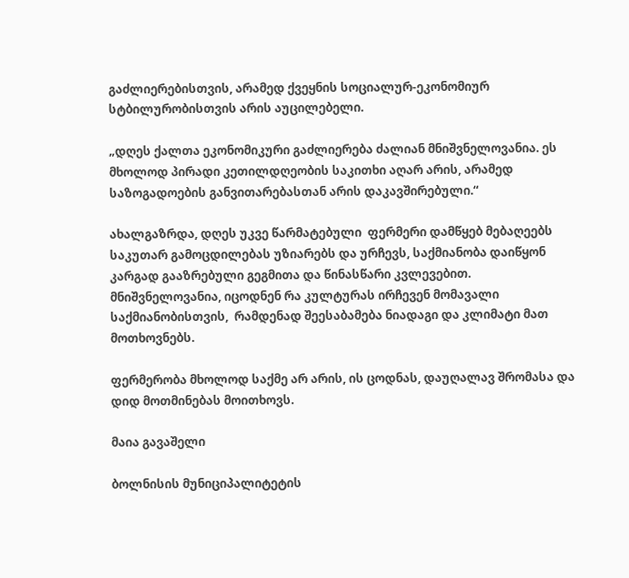გაძლიერებისთვის, არამედ ქვეყნის სოციალურ-ეკონომიურ სტბილურობისთვის არის აუცილებელი.

„დღეს ქალთა ეკონომიკური გაძლიერება ძალიან მნიშვნელოვანია. ეს მხოლოდ პირადი კეთილდღეობის საკითხი აღარ არის, არამედ საზოგადოების განვითარებასთან არის დაკავშირებული.“

ახალგაზრდა, დღეს უკვე წარმატებული  ფერმერი დამწყებ მებაღეებს საკუთარ გამოცდილებას უზიარებს და ურჩევს, საქმიანობა დაიწყონ კარგად გააზრებული გეგმითა და წინასწარი კვლევებით. მნიშვნელოვანია, იცოდნენ რა კულტურას ირჩევენ მომავალი საქმიანობისთვის,  რამდენად შეესაბამება ნიადაგი და კლიმატი მათ მოთხოვნებს.

ფერმერობა მხოლოდ საქმე არ არის, ის ცოდნას, დაუღალავ შრომასა და დიდ მოთმინებას მოითხოვს.

მაია გავაშელი

ბოლნისის მუნიციპალიტეტის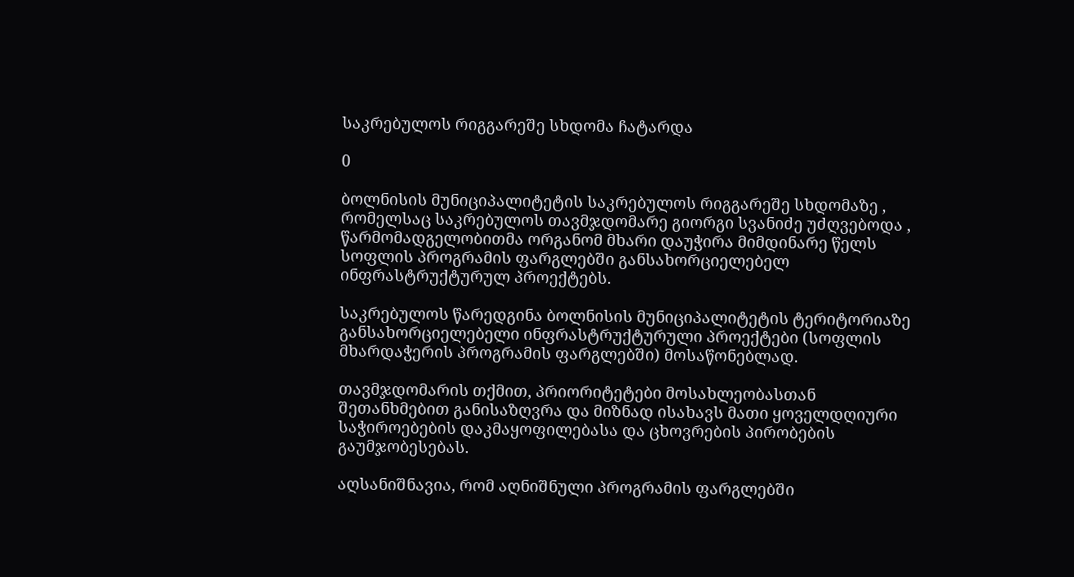საკრებულოს რიგგარეშე სხდომა ჩატარდა

0

ბოლნისის მუნიციპალიტეტის საკრებულოს რიგგარეშე სხდომაზე , რომელსაც საკრებულოს თავმჯდომარე გიორგი სვანიძე უძღვებოდა , წარმომადგელობითმა ორგანომ მხარი დაუჭირა მიმდინარე წელს სოფლის პროგრამის ფარგლებში განსახორციელებელ ინფრასტრუქტურულ პროექტებს.

საკრებულოს წარედგინა ბოლნისის მუნიციპალიტეტის ტერიტორიაზე განსახორციელებელი ინფრასტრუქტურული პროექტები (სოფლის მხარდაჭერის პროგრამის ფარგლებში) მოსაწონებლად.

თავმჯდომარის თქმით, პრიორიტეტები მოსახლეობასთან შეთანხმებით განისაზღვრა და მიზნად ისახავს მათი ყოველდღიური საჭიროებების დაკმაყოფილებასა და ცხოვრების პირობების გაუმჯობესებას.

აღსანიშნავია, რომ აღნიშნული პროგრამის ფარგლებში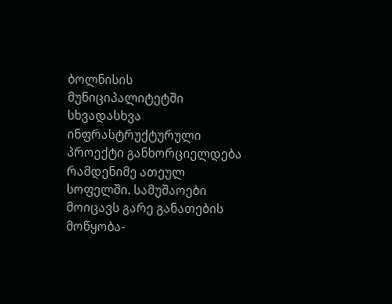ბოლნისის მუნიციპალიტეტში სხვადასხვა ინფრასტრუქტურული პროექტი განხორციელდება რამდენიმე ათეულ სოფელში. სამუშაოები მოიცავს გარე განათების მოწყობა-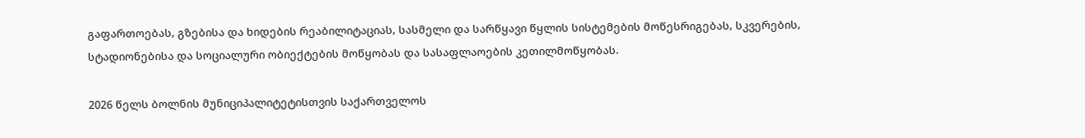გაფართოებას, გზებისა და ხიდების რეაბილიტაციას, სასმელი და სარწყავი წყლის სისტემების მოწესრიგებას, სკვერების, სტადიონებისა და სოციალური ობიექტების მოწყობას და სასაფლაოების კეთილმოწყობას.

2026 წელს ბოლნის მუნიციპალიტეტისთვის საქართველოს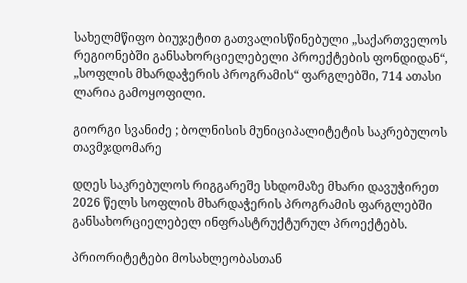სახელმწიფო ბიუჯეტით გათვალისწინებული „საქართველოს რეგიონებში განსახორციელებელი პროექტების ფონდიდან“, „სოფლის მხარდაჭერის პროგრამის“ ფარგლებში, 714 ათასი ლარია გამოყოფილი.

გიორგი სვანიძე ; ბოლნისის მუნიციპალიტეტის საკრებულოს თავმჯდომარე

დღეს საკრებულოს რიგგარეშე სხდომაზე მხარი დავუჭირეთ 2026 წელს სოფლის მხარდაჭერის პროგრამის ფარგლებში განსახორციელებელ ინფრასტრუქტურულ პროექტებს.

პრიორიტეტები მოსახლეობასთან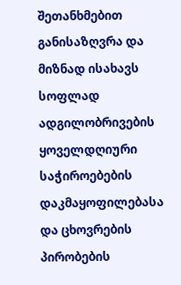შეთანხმებით განისაზღვრა და მიზნად ისახავს სოფლად ადგილობრივების ყოველდღიური საჭიროებების დაკმაყოფილებასა და ცხოვრების პირობების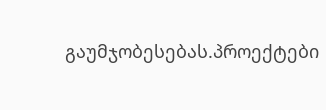გაუმჯობესებას.პროექტები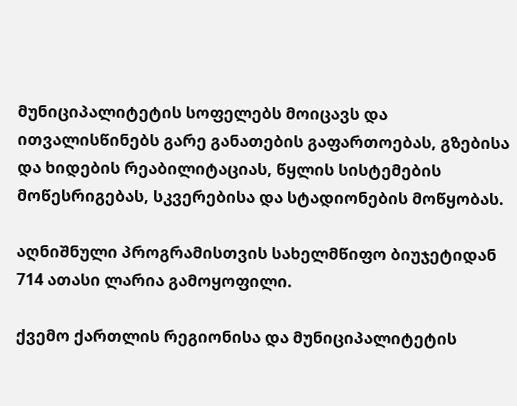მუნიციპალიტეტის სოფელებს მოიცავს და ითვალისწინებს გარე განათების გაფართოებას, გზებისა და ხიდების რეაბილიტაციას, წყლის სისტემების მოწესრიგებას, სკვერებისა და სტადიონების მოწყობას.

აღნიშნული პროგრამისთვის სახელმწიფო ბიუჯეტიდან 714 ათასი ლარია გამოყოფილი.

ქვემო ქართლის რეგიონისა და მუნიციპალიტეტის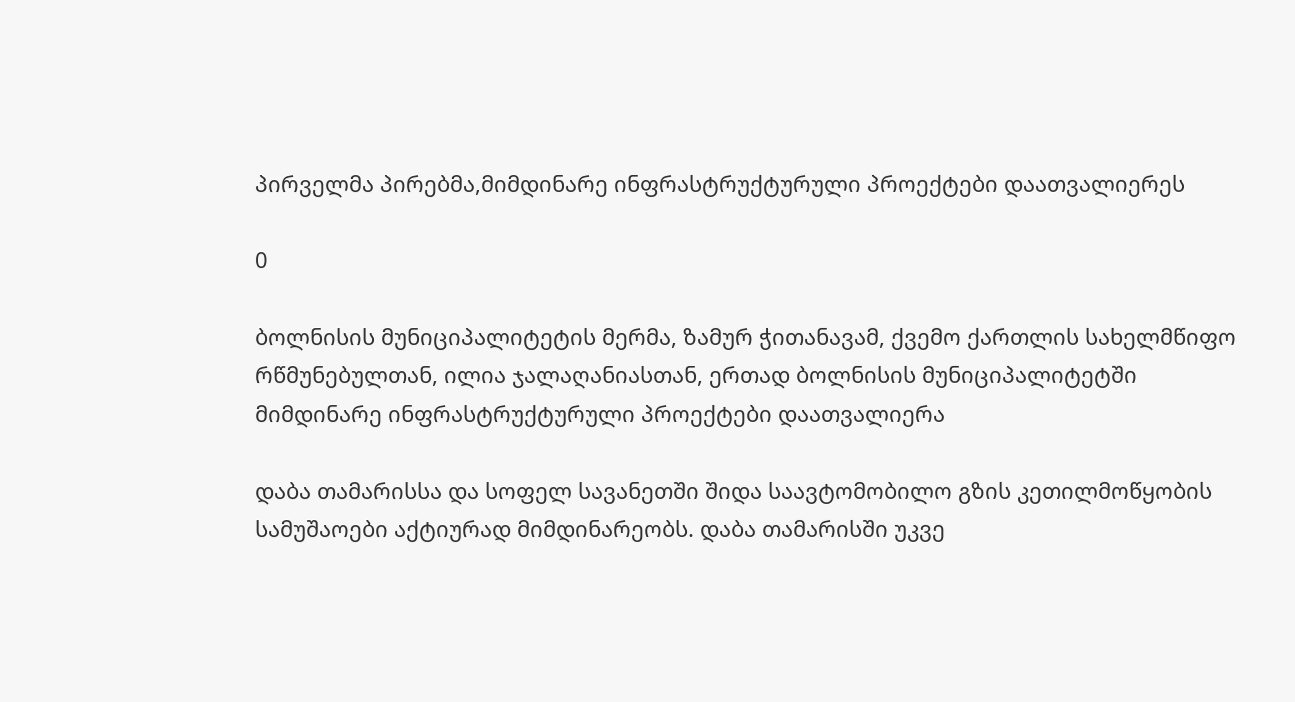პირველმა პირებმა,მიმდინარე ინფრასტრუქტურული პროექტები დაათვალიერეს

0

ბოლნისის მუნიციპალიტეტის მერმა, ზამურ ჭითანავამ, ქვემო ქართლის სახელმწიფო რწმუნებულთან, ილია ჯალაღანიასთან, ერთად ბოლნისის მუნიციპალიტეტში მიმდინარე ინფრასტრუქტურული პროექტები დაათვალიერა

დაბა თამარისსა და სოფელ სავანეთში შიდა საავტომობილო გზის კეთილმოწყობის სამუშაოები აქტიურად მიმდინარეობს. დაბა თამარისში უკვე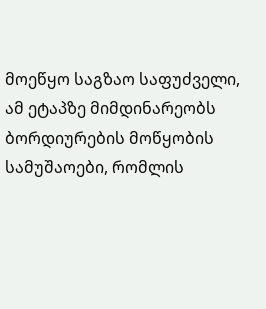მოეწყო საგზაო საფუძველი, ამ ეტაპზე მიმდინარეობს ბორდიურების მოწყობის სამუშაოები, რომლის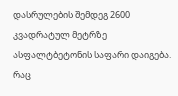დასრულების შემდეგ 2600 კვადრატულ მეტრზე ასფალტბეტონის საფარი დაიგება. რაც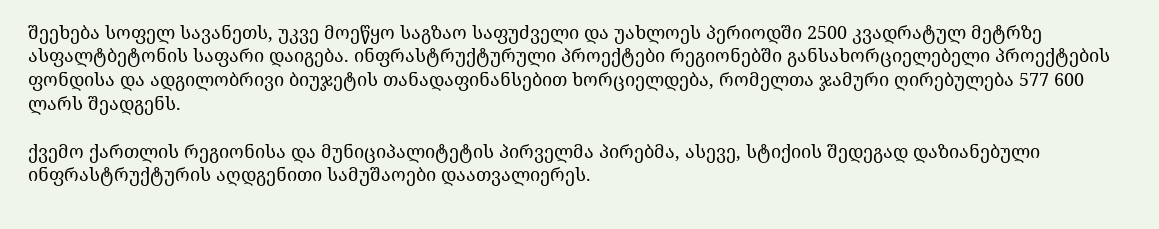შეეხება სოფელ სავანეთს, უკვე მოეწყო საგზაო საფუძველი და უახლოეს პერიოდში 2500 კვადრატულ მეტრზე ასფალტბეტონის საფარი დაიგება. ინფრასტრუქტურული პროექტები რეგიონებში განსახორციელებელი პროექტების ფონდისა და ადგილობრივი ბიუჯეტის თანადაფინანსებით ხორციელდება, რომელთა ჯამური ღირებულება 577 600 ლარს შეადგენს.

ქვემო ქართლის რეგიონისა და მუნიციპალიტეტის პირველმა პირებმა, ასევე, სტიქიის შედეგად დაზიანებული ინფრასტრუქტურის აღდგენითი სამუშაოები დაათვალიერეს.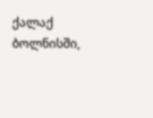ქალაქ ბოლნისში,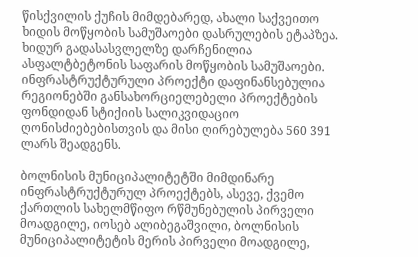წისქვილის ქუჩის მიმდებარედ, ახალი საქვეითო ხიდის მოწყობის სამუშაოები დასრულების ეტაპზეა. ხიდურ გადასასვლელზე დარჩენილია ასფალტბეტონის საფარის მოწყობის სამუშაოები. ინფრასტრუქტურული პროექტი დაფინანსებულია რეგიონებში განსახორციელებელი პროექტების ფონდიდან სტიქიის სალიკვიდაციო ღონისძიებებისთვის და მისი ღირებულება 560 391 ლარს შეადგენს.

ბოლნისის მუნიციპალიტეტში მიმდინარე ინფრასტრუქტურულ პროექტებს, ასევე, ქვემო ქართლის სახელმწიფო რწმუნებულის პირველი მოადგილე, იოსებ ალიბეგაშვილი, ბოლნისის მუნიციპალიტეტის მერის პირველი მოადგილე,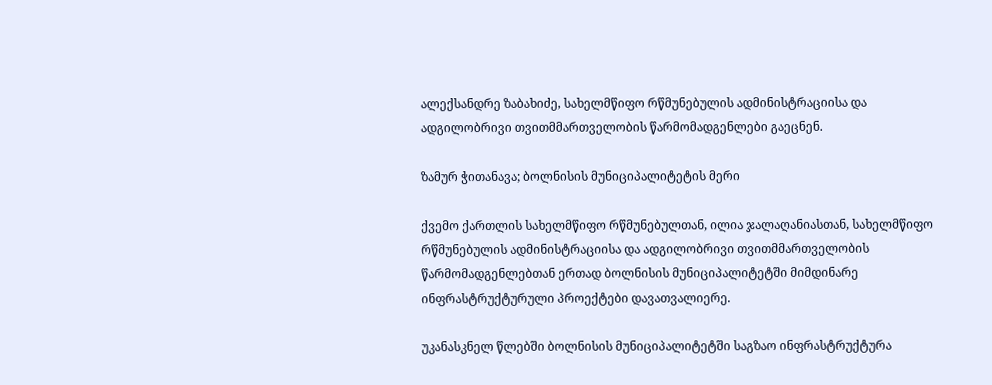ალექსანდრე ზაბახიძე, სახელმწიფო რწმუნებულის ადმინისტრაციისა და ადგილობრივი თვითმმართველობის წარმომადგენლები გაეცნენ.

ზამურ ჭითანავა; ბოლნისის მუნიციპალიტეტის მერი

ქვემო ქართლის სახელმწიფო რწმუნებულთან, ილია ჯალაღანიასთან, სახელმწიფო რწმუნებულის ადმინისტრაციისა და ადგილობრივი თვითმმართველობის წარმომადგენლებთან ერთად ბოლნისის მუნიციპალიტეტში მიმდინარე ინფრასტრუქტურული პროექტები დავათვალიერე.

უკანასკნელ წლებში ბოლნისის მუნიციპალიტეტში საგზაო ინფრასტრუქტურა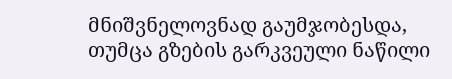მნიშვნელოვნად გაუმჯობესდა, თუმცა გზების გარკვეული ნაწილი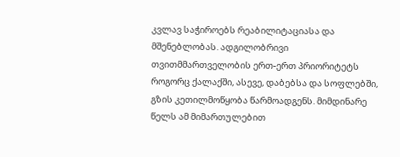კვლავ საჭიროებს რეაბილიტაციასა და მშენებლობას. ადგილობრივი თვითმმართველობის ერთ-ერთ პრიორიტეტს როგორც ქალაქში, ასევე, დაბებსა და სოფლებში, გზის კეთილმოწყობა წარმოადგენს. მიმდინარე წელს ამ მიმართულებით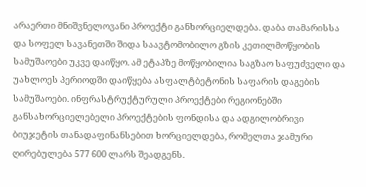არაერთი მნიშვნელოვანი პროექტი განხორციელდება. დაბა თამარისსა და სოფელ სავანეთში შიდა საავტომობილო გზის კეთილმოწყობის სამუშაოები უკვე დაიწყო. ამ ეტაპზე მოწყობილია საგზაო საფუძველი და უახლოეს პერიოდში დაიწყება ასფალტბეტონის საფარის დაგების სამუშაოები. ინფრასტრუქტურული პროექტები რეგიონებში განსახორციელებელი პროექტების ფონდისა და ადგილობრივი ბიუჯეტის თანადაფინანსებით ხორციელდება, რომელთა ჯამური ღირებულება 577 600 ლარს შეადგენს.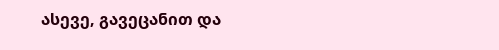ასევე, გავეცანით და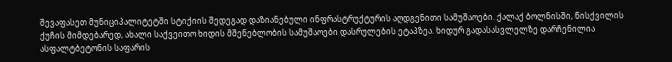შევაფასეთ მუნიციპალიტეტში სტიქიის შედეგად დაზიანებული ინფრასტრუქტურის აღდგენითი სამუშაოები. ქალაქ ბოლნისში, წისქვილის ქუჩის მიმდებარედ, ახალი საქვეითო ხიდის მშენებლობის სამუშაოები დასრულების ეტაპზეა. ხიდურ გადასასვლელზე დარჩენილია ასფალტბეტონის საფარის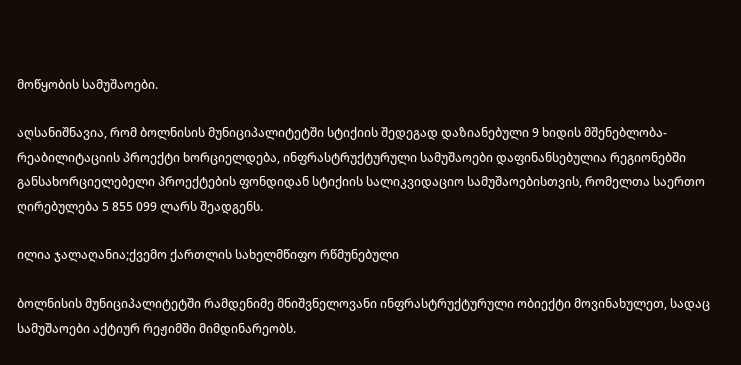მოწყობის სამუშაოები.

აღსანიშნავია, რომ ბოლნისის მუნიციპალიტეტში სტიქიის შედეგად დაზიანებული 9 ხიდის მშენებლობა-რეაბილიტაციის პროექტი ხორციელდება, ინფრასტრუქტურული სამუშაოები დაფინანსებულია რეგიონებში განსახორციელებელი პროექტების ფონდიდან სტიქიის სალიკვიდაციო სამუშაოებისთვის, რომელთა საერთო ღირებულება 5 855 099 ლარს შეადგენს.

ილია ჯალაღანია;ქვემო ქართლის სახელმწიფო რწმუნებული

ბოლნისის მუნიციპალიტეტში რამდენიმე მნიშვნელოვანი ინფრასტრუქტურული ობიექტი მოვინახულეთ, სადაც სამუშაოები აქტიურ რეჟიმში მიმდინარეობს.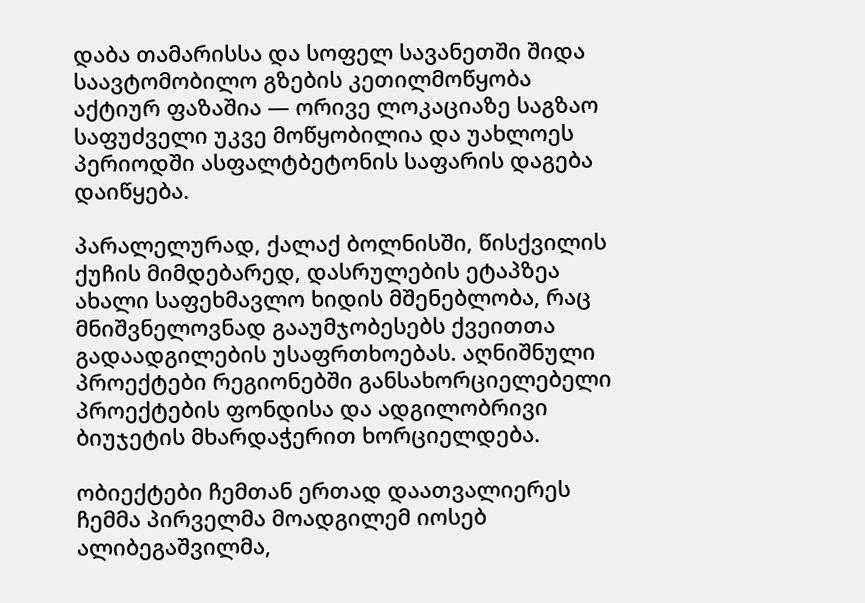დაბა თამარისსა და სოფელ სავანეთში შიდა საავტომობილო გზების კეთილმოწყობა აქტიურ ფაზაშია — ორივე ლოკაციაზე საგზაო საფუძველი უკვე მოწყობილია და უახლოეს პერიოდში ასფალტბეტონის საფარის დაგება დაიწყება.

პარალელურად, ქალაქ ბოლნისში, წისქვილის ქუჩის მიმდებარედ, დასრულების ეტაპზეა ახალი საფეხმავლო ხიდის მშენებლობა, რაც მნიშვნელოვნად გააუმჯობესებს ქვეითთა გადაადგილების უსაფრთხოებას. აღნიშნული პროექტები რეგიონებში განსახორციელებელი პროექტების ფონდისა და ადგილობრივი ბიუჯეტის მხარდაჭერით ხორციელდება.

ობიექტები ჩემთან ერთად დაათვალიერეს ჩემმა პირველმა მოადგილემ იოსებ ალიბეგაშვილმა,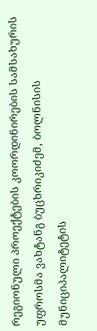რეგიონული პროექტების კოორდინირების სამსახურის უფროსმა ვახტანგ ბუცხრიკიძემ, ბოლნისის მუნიციპალიტეტის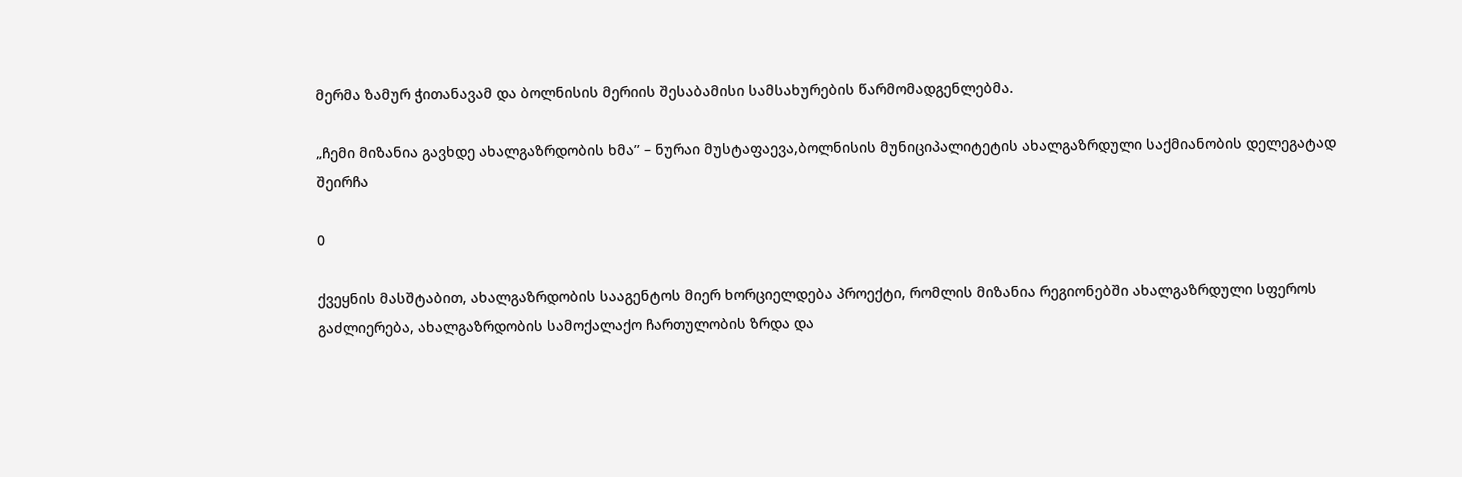მერმა ზამურ ჭითანავამ და ბოლნისის მერიის შესაბამისი სამსახურების წარმომადგენლებმა.

„ჩემი მიზანია გავხდე ახალგაზრდობის ხმა’’ – ნურაი მუსტაფაევა,ბოლნისის მუნიციპალიტეტის ახალგაზრდული საქმიანობის დელეგატად შეირჩა

0

ქვეყნის მასშტაბით, ახალგაზრდობის სააგენტოს მიერ ხორციელდება პროექტი, რომლის მიზანია რეგიონებში ახალგაზრდული სფეროს გაძლიერება, ახალგაზრდობის სამოქალაქო ჩართულობის ზრდა და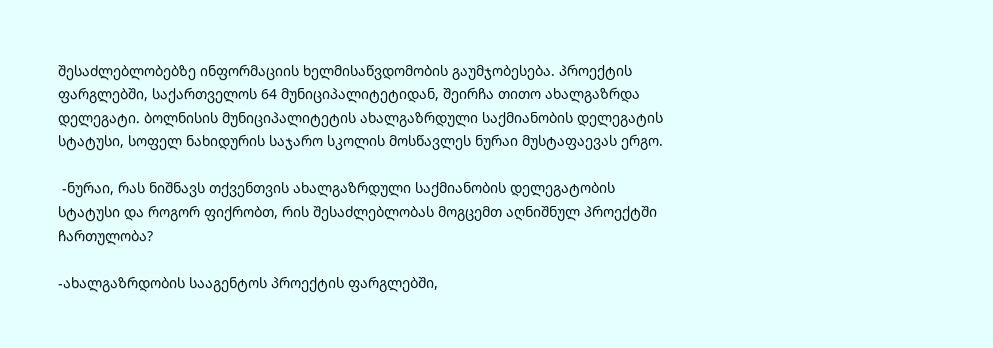შესაძლებლობებზე ინფორმაციის ხელმისაწვდომობის გაუმჯობესება. პროექტის ფარგლებში, საქართველოს 64 მუნიციპალიტეტიდან, შეირჩა თითო ახალგაზრდა დელეგატი. ბოლნისის მუნიციპალიტეტის ახალგაზრდული საქმიანობის დელეგატის სტატუსი, სოფელ ნახიდურის საჯარო სკოლის მოსწავლეს ნურაი მუსტაფაევას ერგო.

 -ნურაი, რას ნიშნავს თქვენთვის ახალგაზრდული საქმიანობის დელეგატობის სტატუსი და როგორ ფიქრობთ, რის შესაძლებლობას მოგცემთ აღნიშნულ პროექტში ჩართულობა?

-ახალგაზრდობის სააგენტოს პროექტის ფარგლებში,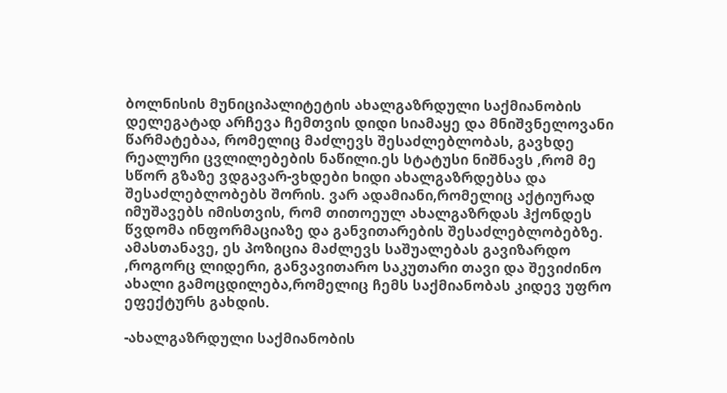ბოლნისის მუნიციპალიტეტის ახალგაზრდული საქმიანობის დელეგატად არჩევა ჩემთვის დიდი სიამაყე და მნიშვნელოვანი წარმატებაა, რომელიც მაძლევს შესაძლებლობას, გავხდე რეალური ცვლილებების ნაწილი.ეს სტატუსი ნიშნავს ,რომ მე სწორ გზაზე ვდგავარ-ვხდები ხიდი ახალგაზრდებსა და შესაძლებლობებს შორის. ვარ ადამიანი,რომელიც აქტიურად იმუშავებს იმისთვის, რომ თითოეულ ახალგაზრდას ჰქონდეს წვდომა ინფორმაციაზე და განვითარების შესაძლებლობებზე. ამასთანავე, ეს პოზიცია მაძლევს საშუალებას გავიზარდო ,როგორც ლიდერი, განვავითარო საკუთარი თავი და შევიძინო ახალი გამოცდილება,რომელიც ჩემს საქმიანობას კიდევ უფრო ეფექტურს გახდის.

-ახალგაზრდული საქმიანობის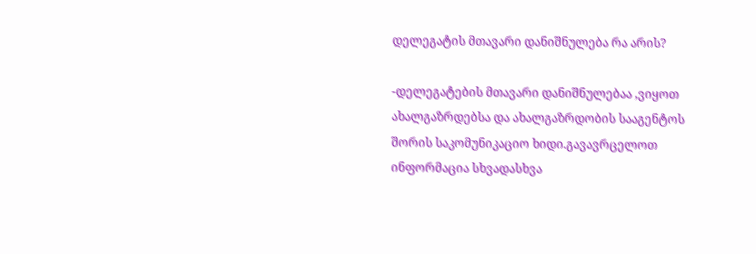დელეგატის მთავარი დანიშნულება რა არის?

-დელეგატების მთავარი დანიშნულებაა ,ვიყოთ ახალგაზრდებსა და ახალგაზრდობის სააგენტოს შორის საკომუნიკაციო ხიდი.გავავრცელოთ ინფორმაცია სხვადასხვა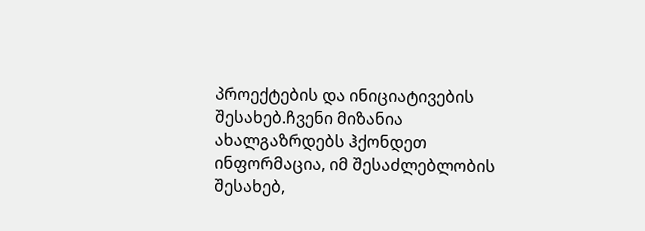პროექტების და ინიციატივების შესახებ.ჩვენი მიზანია ახალგაზრდებს ჰქონდეთ ინფორმაცია, იმ შესაძლებლობის შესახებ,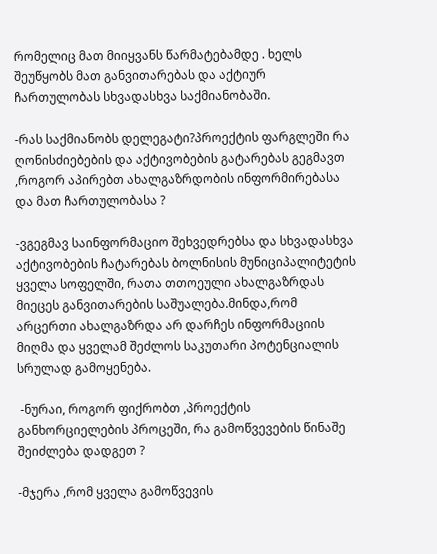რომელიც მათ მიიყვანს წარმატებამდე . ხელს შეუწყობს მათ განვითარებას და აქტიურ ჩართულობას სხვადასხვა საქმიანობაში.

-რას საქმიანობს დელეგატი?პროექტის ფარგლეში რა ღონისძიებების და აქტივობების გატარებას გეგმავთ ,როგორ აპირებთ ახალგაზრდობის ინფორმირებასა და მათ ჩართულობასა ?

-ვგეგმავ საინფორმაციო შეხვედრებსა და სხვადასხვა აქტივობების ჩატარებას ბოლნისის მუნიციპალიტეტის ყველა სოფელში, რათა თთოეული ახალგაზრდას მიეცეს განვითარების საშუალება.მინდა,რომ არცერთი ახალგაზრდა არ დარჩეს ინფორმაციის მიღმა და ყველამ შეძლოს საკუთარი პოტენციალის სრულად გამოყენება.

 -ნურაი, როგორ ფიქრობთ ,პროექტის განხორციელების პროცეში, რა გამოწვევების წინაშე შეიძლება დადგეთ ?

-მჯერა ,რომ ყველა გამოწვევის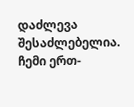დაძლევა შესაძლებელია. ჩემი ერთ-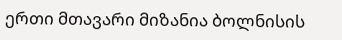ერთი მთავარი მიზანია ბოლნისის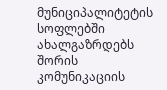მუნიციპალიტეტის სოფლებში ახალგაზრდებს შორის კომუნიკაციის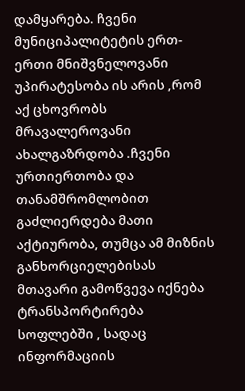დამყარება. ჩვენი მუნიციპალიტეტის ერთ-ერთი მნიშვნელოვანი უპირატესობა ის არის ,რომ აქ ცხოვრობს მრავალეროვანი ახალგაზრდობა .ჩვენი ურთიერთობა და თანამშრომლობით გაძლიერდება მათი აქტიურობა, თუმცა ამ მიზნის განხორციელებისას მთავარი გამოწვევა იქნება ტრანსპორტირება სოფლებში , სადაც ინფორმაციის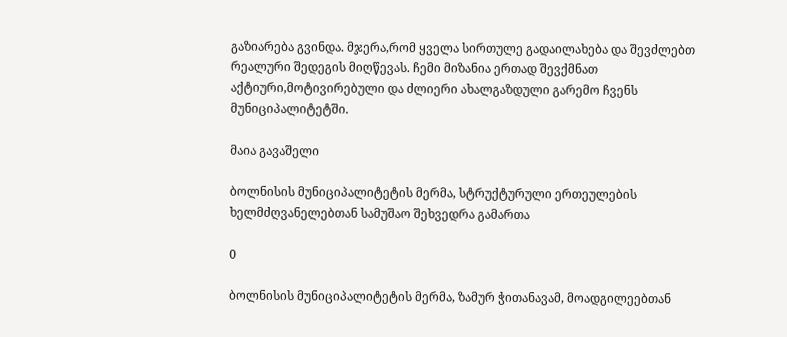გაზიარება გვინდა. მჯერა,რომ ყველა სირთულე გადაილახება და შევძლებთ რეალური შედეგის მიღწევას. ჩემი მიზანია ერთად შევქმნათ აქტიური,მოტივირებული და ძლიერი ახალგაზდული გარემო ჩვენს მუნიციპალიტეტში.

მაია გავაშელი

ბოლნისის მუნიციპალიტეტის მერმა, სტრუქტურული ერთეულების ხელმძღვანელებთან სამუშაო შეხვედრა გამართა

0

ბოლნისის მუნიციპალიტეტის მერმა, ზამურ ჭითანავამ, მოადგილეებთან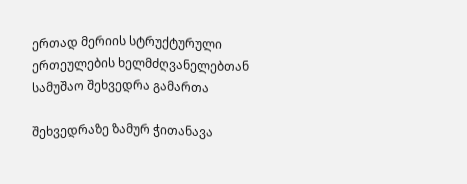ერთად მერიის სტრუქტურული ერთეულების ხელმძღვანელებთან სამუშაო შეხვედრა გამართა

შეხვედრაზე ზამურ ჭითანავა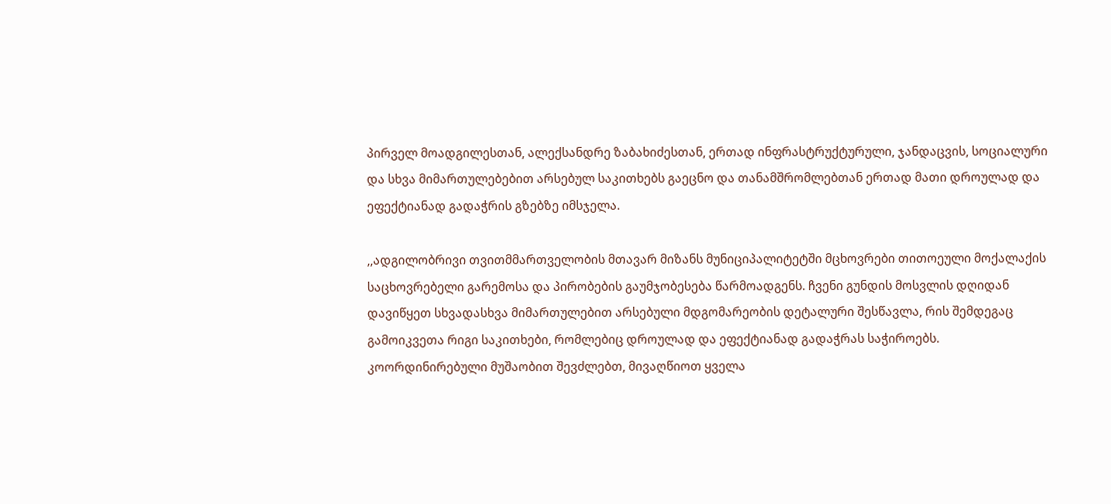პირველ მოადგილესთან, ალექსანდრე ზაბახიძესთან, ერთად ინფრასტრუქტურული, ჯანდაცვის, სოციალური და სხვა მიმართულებებით არსებულ საკითხებს გაეცნო და თანამშრომლებთან ერთად მათი დროულად და ეფექტიანად გადაჭრის გზებზე იმსჯელა.

,,ადგილობრივი თვითმმართველობის მთავარ მიზანს მუნიციპალიტეტში მცხოვრები თითოეული მოქალაქის საცხოვრებელი გარემოსა და პირობების გაუმჯობესება წარმოადგენს. ჩვენი გუნდის მოსვლის დღიდან დავიწყეთ სხვადასხვა მიმართულებით არსებული მდგომარეობის დეტალური შესწავლა, რის შემდეგაც გამოიკვეთა რიგი საკითხები, რომლებიც დროულად და ეფექტიანად გადაჭრას საჭიროებს. კოორდინირებული მუშაობით შევძლებთ, მივაღწიოთ ყველა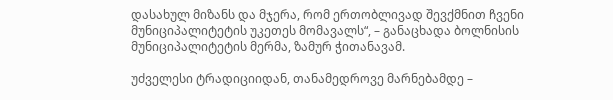დასახულ მიზანს და მჯერა, რომ ერთობლივად შევქმნით ჩვენი მუნიციპალიტეტის უკეთეს მომავალს“, – განაცხადა ბოლნისის მუნიციპალიტეტის მერმა, ზამურ ჭითანავამ.

უძველესი ტრადიციიდან, თანამედროვე მარნებამდე –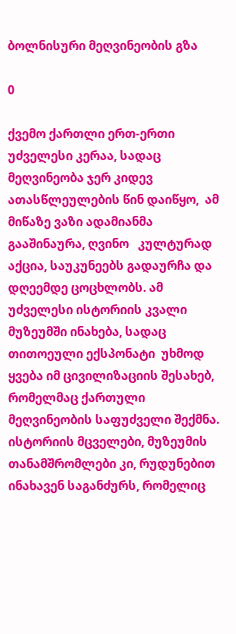ბოლნისური მეღვინეობის გზა

0

ქვემო ქართლი ერთ-ერთი უძველესი კერაა, სადაც მეღვინეობა ჯერ კიდევ ათასწლეულების წინ დაიწყო,  ამ მიწაზე ვაზი ადამიანმა გააშინაურა, ღვინო   კულტურად აქცია, საუკუნეებს გადაურჩა და დღეემდე ცოცხლობს. ამ უძველესი ისტორიის კვალი მუზეუმში ინახება, სადაც თითოეული ექსპონატი  უხმოდ ყვება იმ ცივილიზაციის შესახებ, რომელმაც ქართული მეღვინეობის საფუძველი შექმნა. ისტორიის მცველები, მუზეუმის თანამშრომლები კი, რუდუნებით  ინახავენ საგანძურს, რომელიც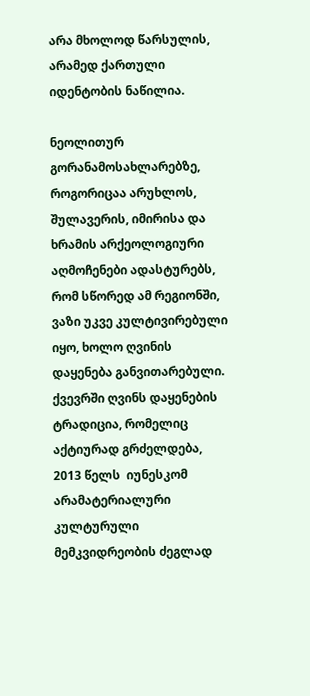არა მხოლოდ წარსულის, არამედ ქართული იდენტობის ნაწილია.

ნეოლითურ გორანამოსახლარებზე, როგორიცაა არუხლოს, შულავერის, იმირისა და ხრამის არქეოლოგიური აღმოჩენები ადასტურებს, რომ სწორედ ამ რეგიონში, ვაზი უკვე კულტივირებული იყო, ხოლო ღვინის დაყენება განვითარებული. ქვევრში ღვინს დაყენების ტრადიცია, რომელიც აქტიურად გრძელდება,  2013 წელს  იუნესკომ არამატერიალური კულტურული მემკვიდრეობის ძეგლად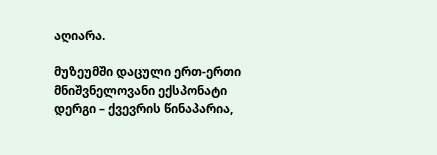აღიარა.

მუზეუმში დაცული ერთ-ერთი მნიშვნელოვანი ექსპონატი დერგი – ქვევრის წინაპარია,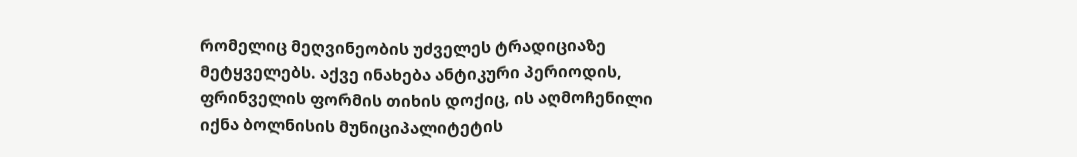რომელიც მეღვინეობის უძველეს ტრადიციაზე მეტყველებს. აქვე ინახება ანტიკური პერიოდის, ფრინველის ფორმის თიხის დოქიც, ის აღმოჩენილი იქნა ბოლნისის მუნიციპალიტეტის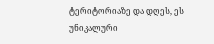ტერიტორიაზე და დღეს, ეს უნიკალური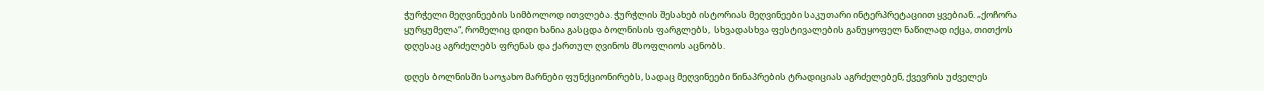ჭურჭელი მეღვინეების სიმბოლოდ ითვლება. ჭურჭლის შესახებ ისტორიას მეღვინეები საკუთარი ინტერპრეტაციით ყვებიან. „ქოჩორა ყურყუმელა“, რომელიც დიდი ხანია გასცდა ბოლნისის ფარგლებს,  სხვადასხვა ფესტივალების განუყოფელ ნაწილად იქცა, თითქოს დღესაც აგრძელებს ფრენას და ქართულ ღვინოს მსოფლიოს აცნობს.

დღეს ბოლნისში საოჯახო მარნები ფუნქციონირებს, სადაც მეღვინეები წინაპრების ტრადიციას აგრძელებენ, ქვევრის უძველეს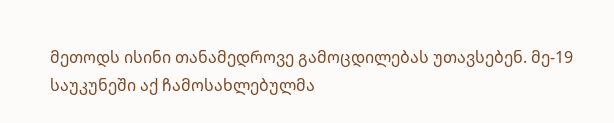მეთოდს ისინი თანამედროვე გამოცდილებას უთავსებენ. მე-19 საუკუნეში აქ ჩამოსახლებულმა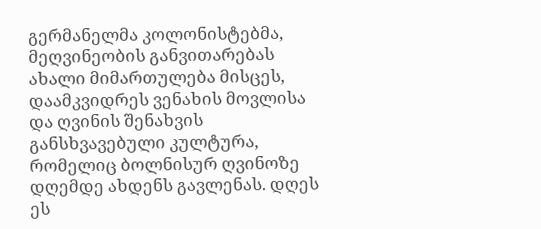გერმანელმა კოლონისტებმა, მეღვინეობის განვითარებას ახალი მიმართულება მისცეს, დაამკვიდრეს ვენახის მოვლისა და ღვინის შენახვის განსხვავებული კულტურა, რომელიც ბოლნისურ ღვინოზე დღემდე ახდენს გავლენას. დღეს ეს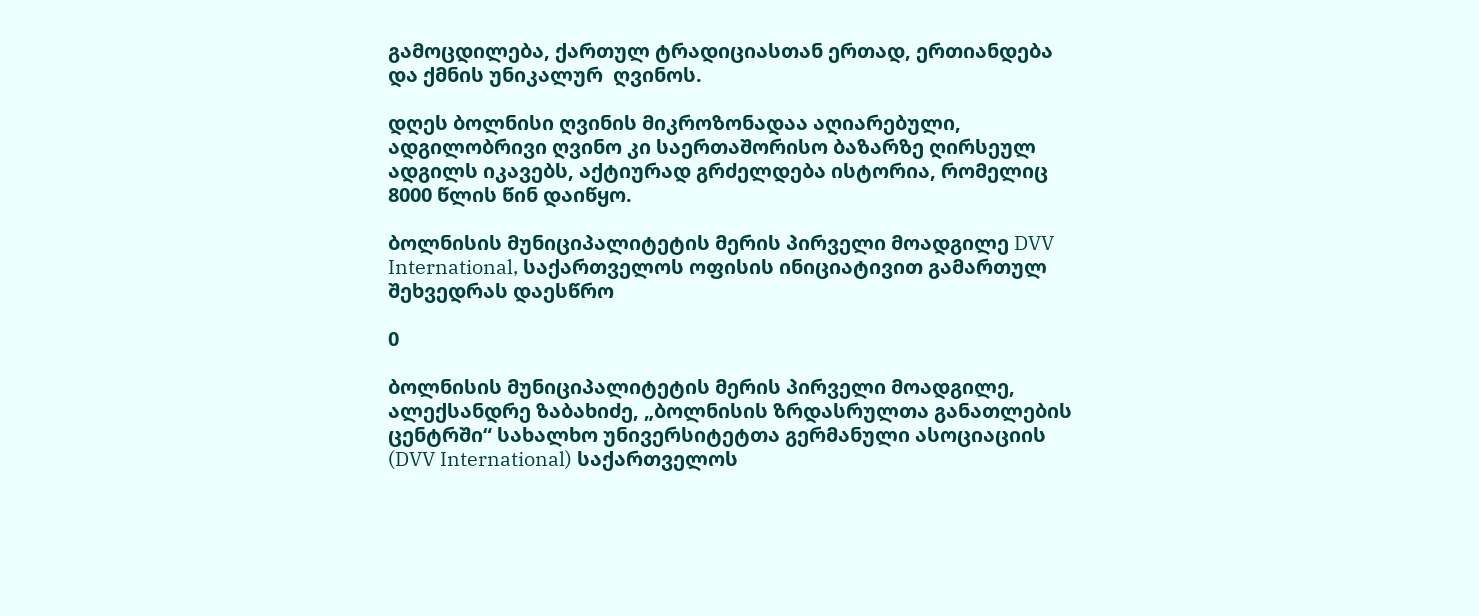გამოცდილება, ქართულ ტრადიციასთან ერთად, ერთიანდება და ქმნის უნიკალურ  ღვინოს.

დღეს ბოლნისი ღვინის მიკროზონადაა აღიარებული, ადგილობრივი ღვინო კი საერთაშორისო ბაზარზე ღირსეულ ადგილს იკავებს, აქტიურად გრძელდება ისტორია, რომელიც 8000 წლის წინ დაიწყო.

ბოლნისის მუნიციპალიტეტის მერის პირველი მოადგილე DVV International, საქართველოს ოფისის ინიციატივით გამართულ შეხვედრას დაესწრო

0

ბოლნისის მუნიციპალიტეტის მერის პირველი მოადგილე, ალექსანდრე ზაბახიძე, „ბოლნისის ზრდასრულთა განათლების ცენტრში“ სახალხო უნივერსიტეტთა გერმანული ასოციაციის (DVV International) საქართველოს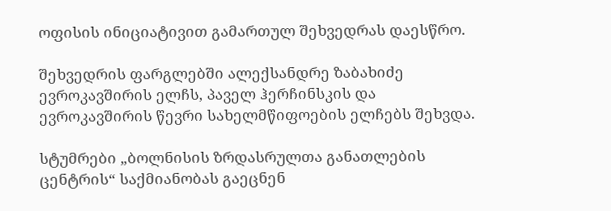ოფისის ინიციატივით გამართულ შეხვედრას დაესწრო.

შეხვედრის ფარგლებში ალექსანდრე ზაბახიძე ევროკავშირის ელჩს, პაველ ჰერჩინსკის და ევროკავშირის წევრი სახელმწიფოების ელჩებს შეხვდა.

სტუმრები „ბოლნისის ზრდასრულთა განათლების ცენტრის“ საქმიანობას გაეცნენ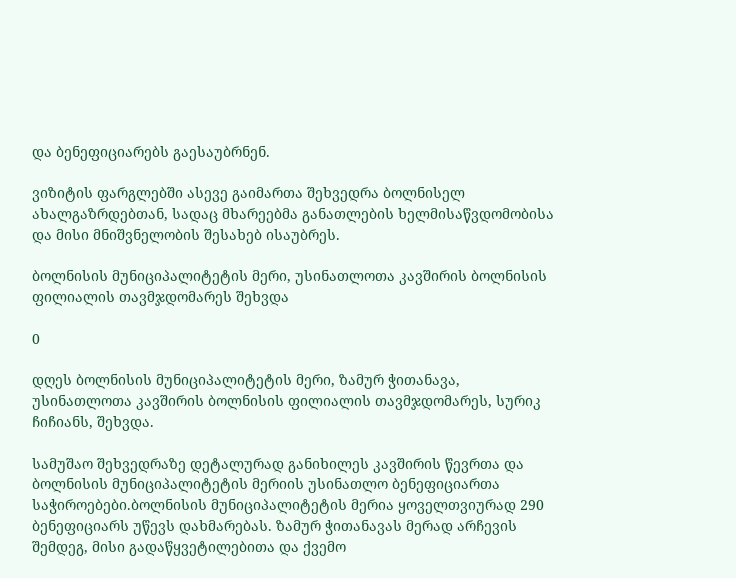და ბენეფიციარებს გაესაუბრნენ.

ვიზიტის ფარგლებში ასევე გაიმართა შეხვედრა ბოლნისელ ახალგაზრდებთან, სადაც მხარეებმა განათლების ხელმისაწვდომობისა და მისი მნიშვნელობის შესახებ ისაუბრეს.

ბოლნისის მუნიციპალიტეტის მერი, უსინათლოთა კავშირის ბოლნისის ფილიალის თავმჯდომარეს შეხვდა

0

დღეს ბოლნისის მუნიციპალიტეტის მერი, ზამურ ჭითანავა, უსინათლოთა კავშირის ბოლნისის ფილიალის თავმჯდომარეს, სურიკ ჩიჩიანს, შეხვდა.

სამუშაო შეხვედრაზე დეტალურად განიხილეს კავშირის წევრთა და ბოლნისის მუნიციპალიტეტის მერიის უსინათლო ბენეფიციართა საჭიროებები.ბოლნისის მუნიციპალიტეტის მერია ყოველთვიურად 290 ბენეფიციარს უწევს დახმარებას. ზამურ ჭითანავას მერად არჩევის შემდეგ, მისი გადაწყვეტილებითა და ქვემო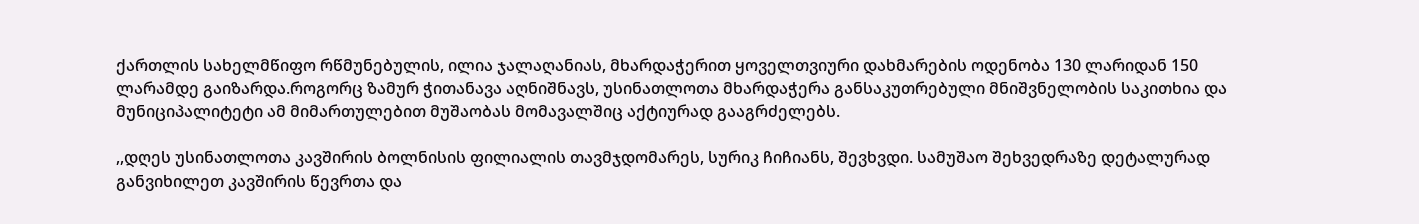ქართლის სახელმწიფო რწმუნებულის, ილია ჯალაღანიას, მხარდაჭერით ყოველთვიური დახმარების ოდენობა 130 ლარიდან 150 ლარამდე გაიზარდა.როგორც ზამურ ჭითანავა აღნიშნავს, უსინათლოთა მხარდაჭერა განსაკუთრებული მნიშვნელობის საკითხია და მუნიციპალიტეტი ამ მიმართულებით მუშაობას მომავალშიც აქტიურად გააგრძელებს.

,,დღეს უსინათლოთა კავშირის ბოლნისის ფილიალის თავმჯდომარეს, სურიკ ჩიჩიანს, შევხვდი. სამუშაო შეხვედრაზე დეტალურად განვიხილეთ კავშირის წევრთა და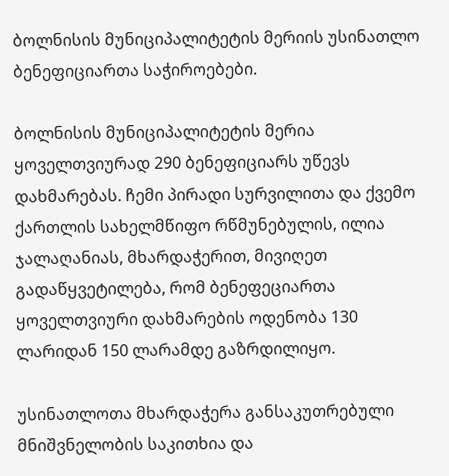ბოლნისის მუნიციპალიტეტის მერიის უსინათლო ბენეფიციართა საჭიროებები.

ბოლნისის მუნიციპალიტეტის მერია ყოველთვიურად 290 ბენეფიციარს უწევს დახმარებას. ჩემი პირადი სურვილითა და ქვემო ქართლის სახელმწიფო რწმუნებულის, ილია ჯალაღანიას, მხარდაჭერით, მივიღეთ გადაწყვეტილება, რომ ბენეფეციართა ყოველთვიური დახმარების ოდენობა 130 ლარიდან 150 ლარამდე გაზრდილიყო.

უსინათლოთა მხარდაჭერა განსაკუთრებული მნიშვნელობის საკითხია და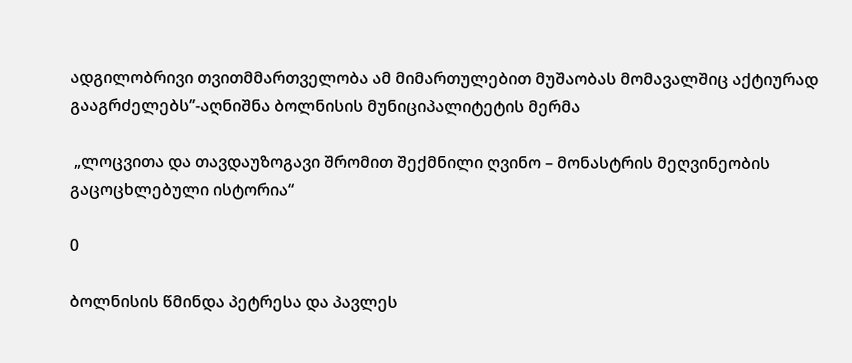ადგილობრივი თვითმმართველობა ამ მიმართულებით მუშაობას მომავალშიც აქტიურად გააგრძელებს’’-აღნიშნა ბოლნისის მუნიციპალიტეტის მერმა

 „ლოცვითა და თავდაუზოგავი შრომით შექმნილი ღვინო – მონასტრის მეღვინეობის გაცოცხლებული ისტორია“

0

ბოლნისის წმინდა პეტრესა და პავლეს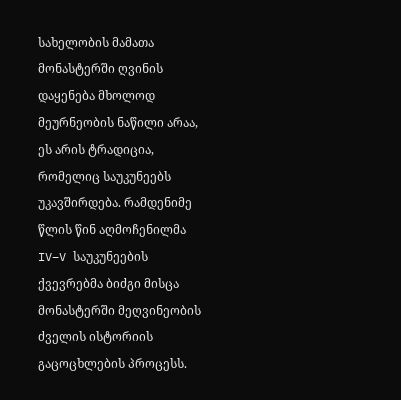სახელობის მამათა მონასტერში ღვინის დაყენება მხოლოდ მეურნეობის ნაწილი არაა, ეს არის ტრადიცია, რომელიც საუკუნეებს უკავშირდება. რამდენიმე წლის წინ აღმოჩენილმა IV–V საუკუნეების ქვევრებმა ბიძგი მისცა მონასტერში მეღვინეობის ძველის ისტორიის გაცოცხლების პროცესს.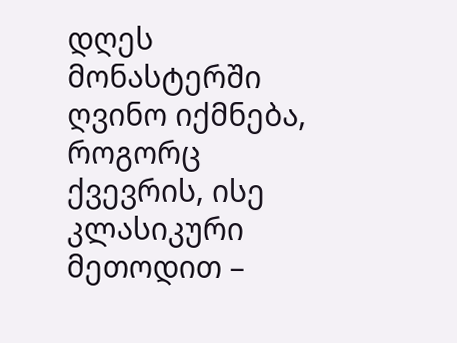დღეს მონასტერში ღვინო იქმნება, როგორც ქვევრის, ისე კლასიკური მეთოდით –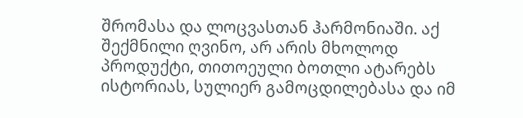შრომასა და ლოცვასთან ჰარმონიაში. აქ შექმნილი ღვინო, არ არის მხოლოდ პროდუქტი, თითოეული ბოთლი ატარებს ისტორიას, სულიერ გამოცდილებასა და იმ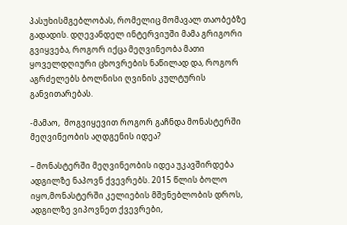პასუხისმგებლობას, რომელიც მომავალ თაობებზე გადადის. დღევანდელ ინტერვიუში მამა გრიგორი გვიყვება, როგორ იქცა მეღვინეობა მათი ყოველდღიური ცხოვრების ნაწილად და, როგორ აგრძელებს ბოლნისი ღვინის კულტურის განვითარებას.

-მამაო,  მოგვიყევით როგორ გაჩნდა მონასტერში მეღვინეობის აღდგენის იდეა?

– მონასტერში მეღვინეობის იდეა უკავშირდება ადგილზე ნაპოვნ ქვევრებს. 2015 წლის ბოლო იყო,მონასტერში კელიების მშენებლობის დროს, ადგილზე ვიპოვნეთ ქვევრები,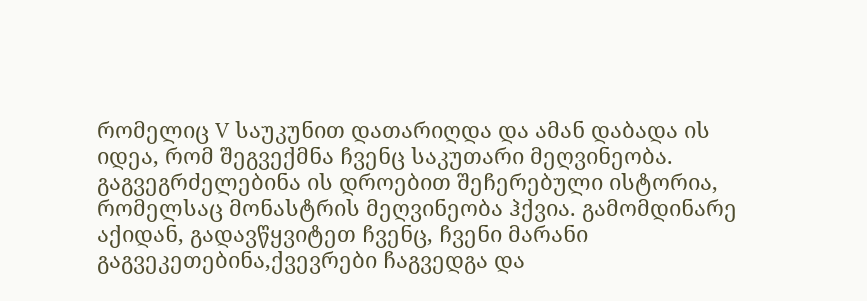რომელიც V საუკუნით დათარიღდა და ამან დაბადა ის იდეა, რომ შეგვექმნა ჩვენც საკუთარი მეღვინეობა. გაგვეგრძელებინა ის დროებით შეჩერებული ისტორია, რომელსაც მონასტრის მეღვინეობა ჰქვია. გამომდინარე აქიდან, გადავწყვიტეთ ჩვენც, ჩვენი მარანი გაგვეკეთებინა,ქვევრები ჩაგვედგა და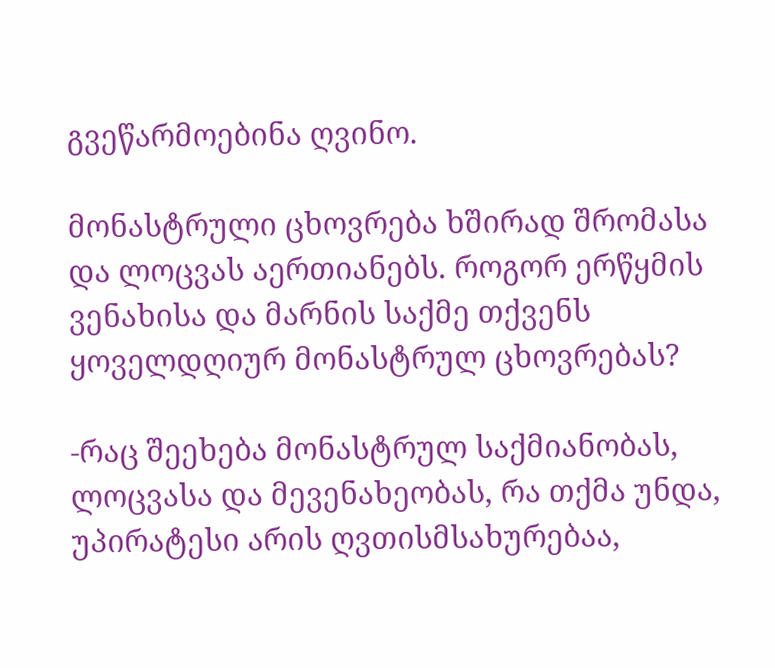გვეწარმოებინა ღვინო.

მონასტრული ცხოვრება ხშირად შრომასა და ლოცვას აერთიანებს. როგორ ერწყმის ვენახისა და მარნის საქმე თქვენს ყოველდღიურ მონასტრულ ცხოვრებას?

-რაც შეეხება მონასტრულ საქმიანობას, ლოცვასა და მევენახეობას, რა თქმა უნდა, უპირატესი არის ღვთისმსახურებაა,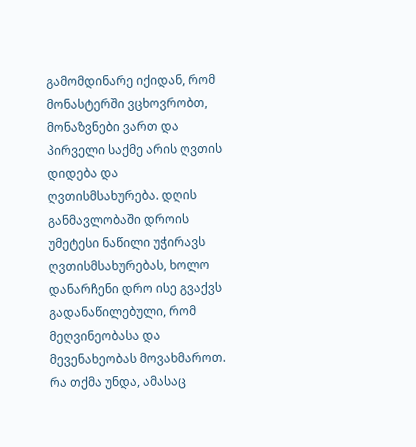გამომდინარე იქიდან, რომ მონასტერში ვცხოვრობთ, მონაზვნები ვართ და პირველი საქმე არის ღვთის დიდება და ღვთისმსახურება. დღის განმავლობაში დროის უმეტესი ნაწილი უჭირავს ღვთისმსახურებას, ხოლო დანარჩენი დრო ისე გვაქვს გადანაწილებული, რომ მეღვინეობასა და მევენახეობას მოვახმაროთ. რა თქმა უნდა, ამასაც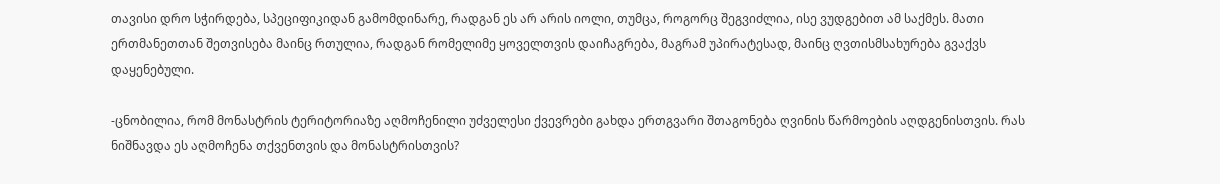თავისი დრო სჭირდება, სპეციფიკიდან გამომდინარე, რადგან ეს არ არის იოლი, თუმცა, როგორც შეგვიძლია, ისე ვუდგებით ამ საქმეს. მათი ერთმანეთთან შეთვისება მაინც რთულია, რადგან რომელიმე ყოველთვის დაიჩაგრება, მაგრამ უპირატესად, მაინც ღვთისმსახურება გვაქვს დაყენებული.

-ცნობილია, რომ მონასტრის ტერიტორიაზე აღმოჩენილი უძველესი ქვევრები გახდა ერთგვარი შთაგონება ღვინის წარმოების აღდგენისთვის. რას ნიშნავდა ეს აღმოჩენა თქვენთვის და მონასტრისთვის?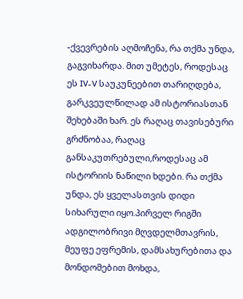-ქვევრების აღმოჩენა, რა თქმა უნდა, გაგვიხარდა. მით უმეტეს, როდესაც ეს IV-V საუკუნეებით თარიღდება, გარკვეულწილად ამ ისტორიასთან შეხებაში ხარ. ეს რაღაც თავისებური გრძნობაა, რაღაც განსაკუთრებული,როდესაც ამ ისტორიის ნაწილი ხდები. რა თქმა უნდა, ეს ყველასთვის დიდი სიხარული იყო.პირველ რიგში ადგილობრივი მღვდელმთავრის, მეუფე ეფრემის, დამსახურებითა და მონდომებით მოხდა,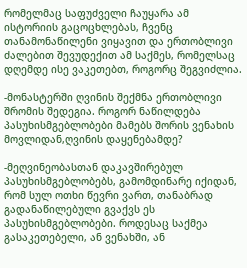რომელმაც საფუძველი ჩაუყარა ამ ისტორიის გაცოცხლებას, ჩვენც თანამონაწილენი ვიყავით და ერთობლივი ძალებით შევუდექით ამ საქმეს, რომელსაც დღემდე ისე ვაკეთებთ, როგორც შეგვიძლია.

-მონასტერში ღვინის შექმნა ერთობლივი შრომის შედეგია. როგორ ნაწილდება პასუხისმგებლობები მამებს შორის ვენახის მოვლიდან,ღვინის დაყენებამდე?

-მეღვინეობასთან დაკავშირებულ პასუხისმგებლობებს, გამომდინარე იქიდან, რომ სულ ოთხი წევრი ვართ, თანაბრად გადანაწილებული გვაქვს ეს პასუხისმგებლობები. როდესაც საქმეა გასაკეთებელი, ან ვენახში, ან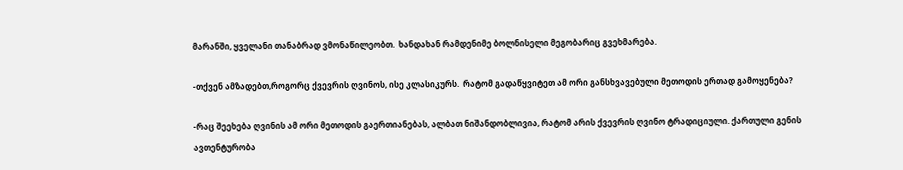მარანში, ყველანი თანაბრად ვმონაწილეობთ.  ხანდახან რამდენიმე ბოლნისელი მეგობარიც გვეხმარება.

-თქვენ ამზადებთ,როგორც ქვევრის ღვინოს, ისე კლასიკურს.  რატომ გადაწყვიტეთ ამ ორი განსხვავებული მეთოდის ერთად გამოყენება?

-რაც შეეხება ღვინის ამ ორი მეთოდის გაერთიანებას, ალბათ ნიშანდობლივია, რატომ არის ქვევრის ღვინო ტრადიციული. ქართული გენის ავთენტურობა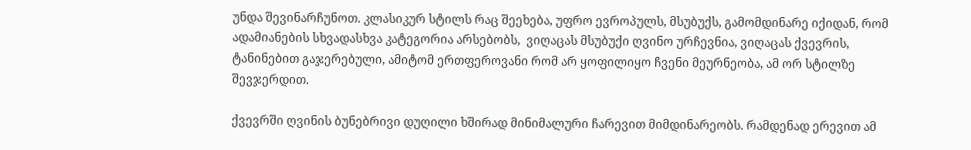უნდა შევინარჩუნოთ. კლასიკურ სტილს რაც შეეხება, უფრო ევროპულს, მსუბუქს, გამომდინარე იქიდან, რომ ადამიანების სხვადასხვა კატეგორია არსებობს,  ვიღაცას მსუბუქი ღვინო ურჩევნია, ვიღაცას ქვევრის, ტანინებით გაჯერებული, ამიტომ ერთფეროვანი რომ არ ყოფილიყო ჩვენი მეურნეობა, ამ ორ სტილზე შევჯერდით.

ქვევრში ღვინის ბუნებრივი დუღილი ხშირად მინიმალური ჩარევით მიმდინარეობს. რამდენად ერევით ამ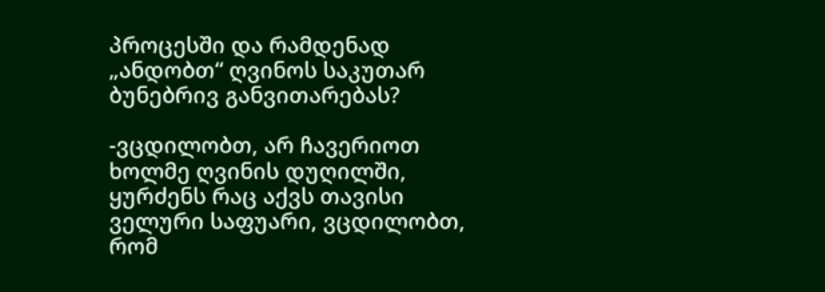პროცესში და რამდენად „ანდობთ“ ღვინოს საკუთარ ბუნებრივ განვითარებას?

-ვცდილობთ, არ ჩავერიოთ ხოლმე ღვინის დუღილში, ყურძენს რაც აქვს თავისი ველური საფუარი, ვცდილობთ, რომ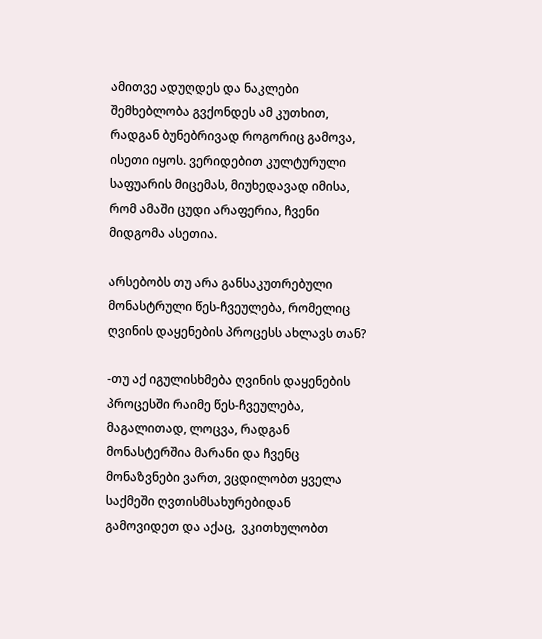ამითვე ადუღდეს და ნაკლები შემხებლობა გვქონდეს ამ კუთხით, რადგან ბუნებრივად როგორიც გამოვა, ისეთი იყოს. ვერიდებით კულტურული საფუარის მიცემას, მიუხედავად იმისა, რომ ამაში ცუდი არაფერია, ჩვენი მიდგომა ასეთია.

არსებობს თუ არა განსაკუთრებული მონასტრული წეს-ჩვეულება, რომელიც ღვინის დაყენების პროცესს ახლავს თან?

-თუ აქ იგულისხმება ღვინის დაყენების პროცესში რაიმე წეს-ჩვეულება, მაგალითად, ლოცვა, რადგან მონასტერშია მარანი და ჩვენც მონაზვნები ვართ, ვცდილობთ ყველა საქმეში ღვთისმსახურებიდან  გამოვიდეთ და აქაც,  ვკითხულობთ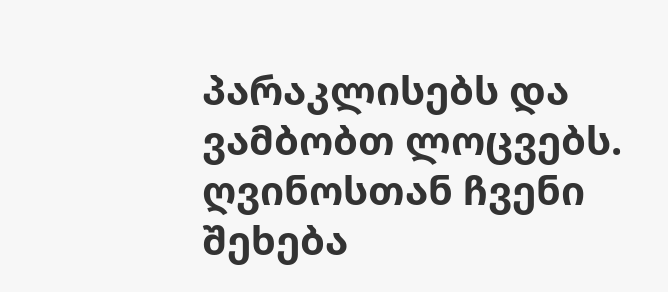პარაკლისებს და ვამბობთ ლოცვებს. ღვინოსთან ჩვენი შეხება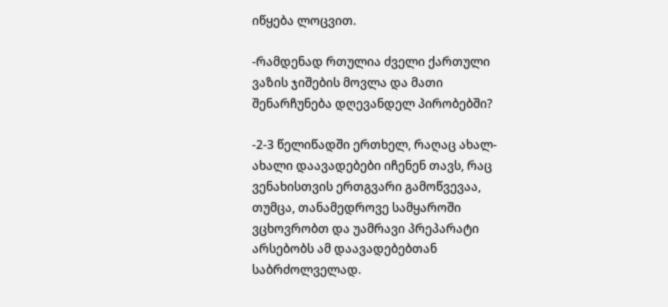იწყება ლოცვით.

-რამდენად რთულია ძველი ქართული ვაზის ჯიშების მოვლა და მათი შენარჩუნება დღევანდელ პირობებში?

-2-3 წელიწადში ერთხელ, რაღაც ახალ-ახალი დაავადებები იჩენენ თავს, რაც  ვენახისთვის ერთგვარი გამოწვევაა, თუმცა, თანამედროვე სამყაროში ვცხოვრობთ და უამრავი პრეპარატი არსებობს ამ დაავადებებთან საბრძოლველად.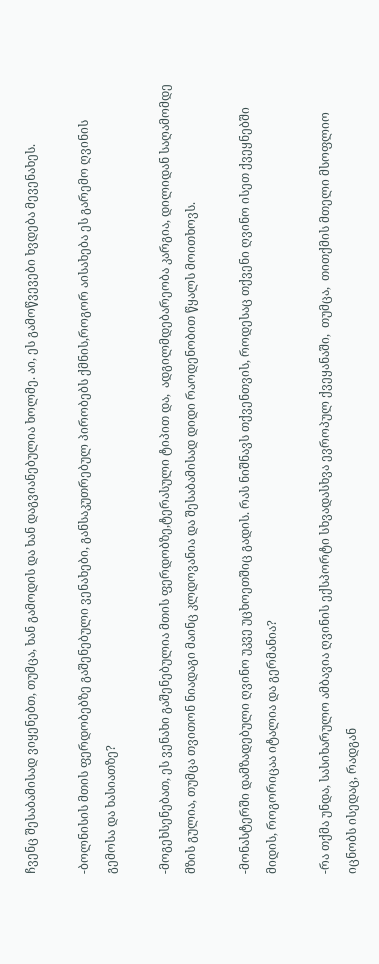ჩვენც შესაბამისად ვიყენებთ, თუმცა, ხან გამოდის და ხან დაგვიანებულია ხოლმე. აი, ეს გამოწვევები ხვდება მევენახეს.

-ბოლნისის მთის ფერდობებზე გაშენებული ვენახები, განსაკუთრებულ პირობებს ქმნის,როგორ აისახება ეს გარემო ღვინის გემოსა და ხასიათზე?

-მოგეხსენებათ, ეს ვენახი გაშენებულია მთის ფერდობზე,ტერასული ტიპით და,  ადგილმდებარეობა კარგია, დილიდან საღამომდე მზის გულია, თუმცა თვითონ ნიადაგი მაინც კლდოვანია და შესაბამისად დიდი რაოდენობით წყალს მოითხოვს.

-მონასტერში დამზადებული ღვინო უკვე უცხოეთშიც გადის. რას ნიშნავს თქვენთვის, როდესაც თქვენი ღვინო ისეთ ქვეყნებში მიდის, როგორიცაა იტალია და გერმანია?

-რა თქმა უნდა, სასიხარულო ამბავია ღვინის ექსპორტი სხვადასხვა ევროპულ ქვეყანაში,  თუმცა,  თითქმის მთელი მსოფლიო იცნობს ისედაც, რადგან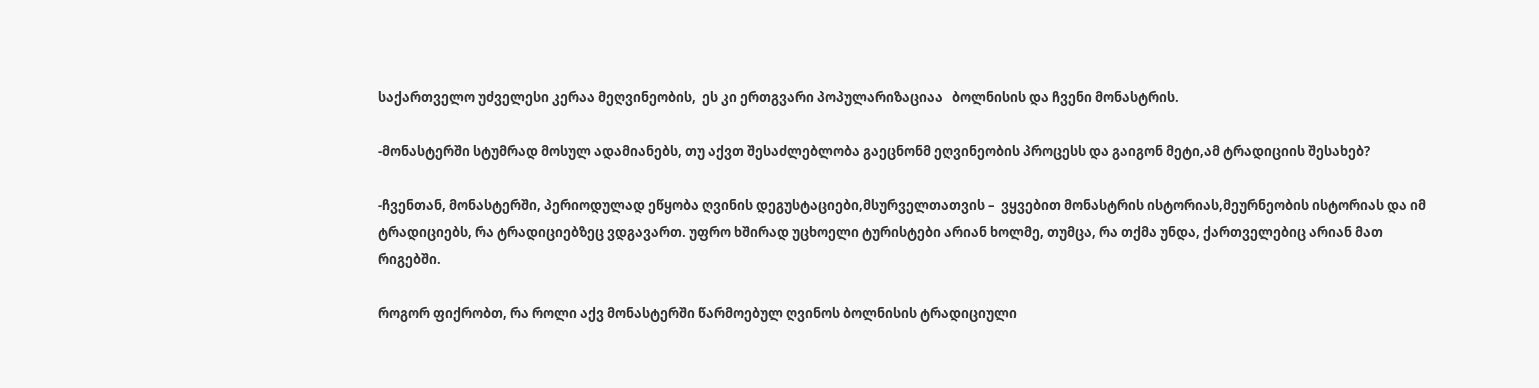საქართველო უძველესი კერაა მეღვინეობის,  ეს კი ერთგვარი პოპულარიზაციაა   ბოლნისის და ჩვენი მონასტრის.

-მონასტერში სტუმრად მოსულ ადამიანებს, თუ აქვთ შესაძლებლობა გაეცნონმ ეღვინეობის პროცესს და გაიგონ მეტი,ამ ტრადიციის შესახებ?

-ჩვენთან, მონასტერში, პერიოდულად ეწყობა ღვინის დეგუსტაციები,მსურველთათვის –  ვყვებით მონასტრის ისტორიას,მეურნეობის ისტორიას და იმ ტრადიციებს, რა ტრადიციებზეც ვდგავართ. უფრო ხშირად უცხოელი ტურისტები არიან ხოლმე, თუმცა, რა თქმა უნდა, ქართველებიც არიან მათ რიგებში.

როგორ ფიქრობთ, რა როლი აქვ მონასტერში წარმოებულ ღვინოს ბოლნისის ტრადიციული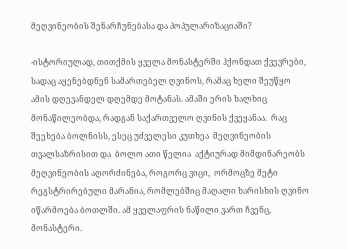მეღვინეობის შენარჩუნებასა და პოპულარიზაციაში?

-ისტორიულად, თითქმის ყველა მონასტერში ჰქონდათ ქვევრები, სადაც აყენებდნენ სამართებელ ღვინოს, რამაც ხელი შეუწყო ამის დღევანდელ დღემდე მოტანას. ამაში ერის ხალხიც მონაწილეობდა, რადგან საქართველო ღვინის ქვეყანაა.  რაც შეეხება ბოლნისს, ესეც უძველესი კუთხეა  მეღვინეობის თვალსაზრისით და  ბოლო ათი წელია  აქტიურად მიმდინარეობს მეღვინეობის აღორძინება, როგორც ვიცი,  ორმოცზე მეტი რეგსტრირებული მარანია, რომლებშიც მაღალი ხარისხის ღვინო იწარმოება ბოთლში. ამ ყველაფრის ნაწილი ვართ ჩვენც, მონასტერი.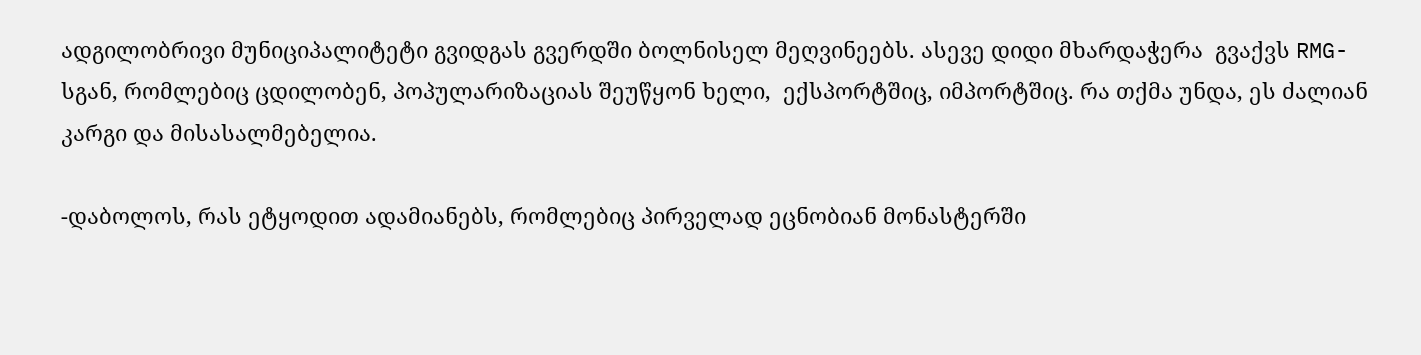ადგილობრივი მუნიციპალიტეტი გვიდგას გვერდში ბოლნისელ მეღვინეებს. ასევე დიდი მხარდაჭერა  გვაქვს RMG-სგან, რომლებიც ცდილობენ, პოპულარიზაციას შეუწყონ ხელი,  ექსპორტშიც, იმპორტშიც. რა თქმა უნდა, ეს ძალიან კარგი და მისასალმებელია.

-დაბოლოს, რას ეტყოდით ადამიანებს, რომლებიც პირველად ეცნობიან მონასტერში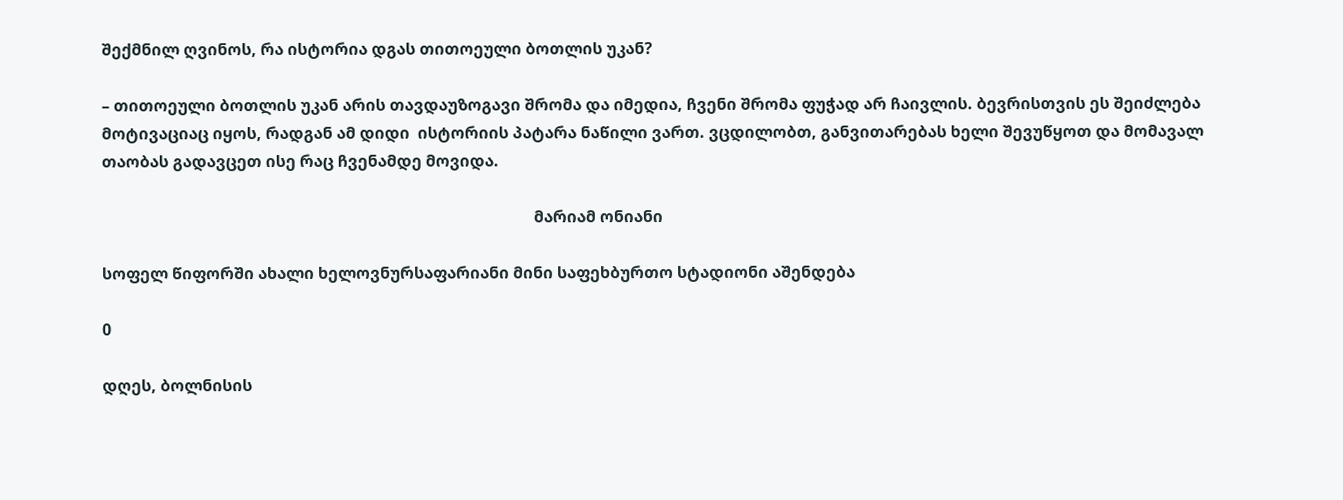შექმნილ ღვინოს, რა ისტორია დგას თითოეული ბოთლის უკან?

– თითოეული ბოთლის უკან არის თავდაუზოგავი შრომა და იმედია, ჩვენი შრომა ფუჭად არ ჩაივლის. ბევრისთვის ეს შეიძლება მოტივაციაც იყოს, რადგან ამ დიდი  ისტორიის პატარა ნაწილი ვართ. ვცდილობთ, განვითარებას ხელი შევუწყოთ და მომავალ თაობას გადავცეთ ისე რაც ჩვენამდე მოვიდა.

                                                                                                            მარიამ ონიანი

სოფელ წიფორში ახალი ხელოვნურსაფარიანი მინი საფეხბურთო სტადიონი აშენდება

0

დღეს, ბოლნისის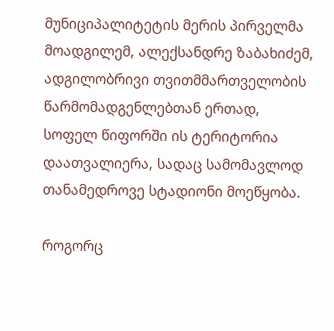მუნიციპალიტეტის მერის პირველმა მოადგილემ, ალექსანდრე ზაბახიძემ, ადგილობრივი თვითმმართველობის წარმომადგენლებთან ერთად, სოფელ წიფორში ის ტერიტორია დაათვალიერა, სადაც სამომავლოდ თანამედროვე სტადიონი მოეწყობა.

როგორც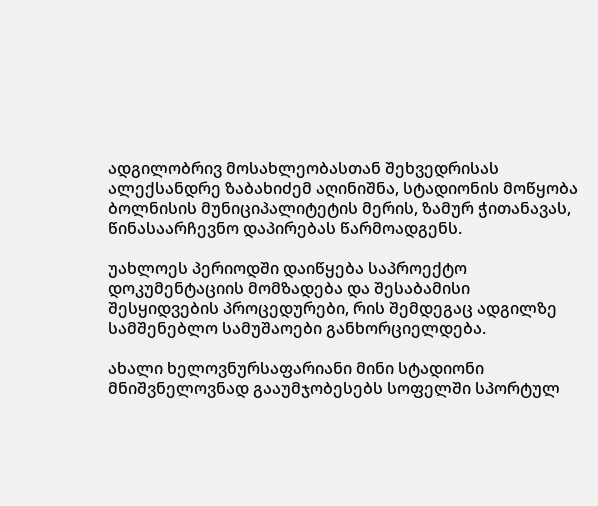ადგილობრივ მოსახლეობასთან შეხვედრისას ალექსანდრე ზაბახიძემ აღინიშნა, სტადიონის მოწყობა ბოლნისის მუნიციპალიტეტის მერის, ზამურ ჭითანავას, წინასაარჩევნო დაპირებას წარმოადგენს.

უახლოეს პერიოდში დაიწყება საპროექტო დოკუმენტაციის მომზადება და შესაბამისი შესყიდვების პროცედურები, რის შემდეგაც ადგილზე სამშენებლო სამუშაოები განხორციელდება.

ახალი ხელოვნურსაფარიანი მინი სტადიონი მნიშვნელოვნად გააუმჯობესებს სოფელში სპორტულ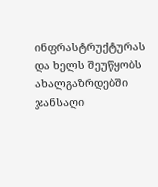ინფრასტრუქტურას და ხელს შეუწყობს ახალგაზრდებში ჯანსაღი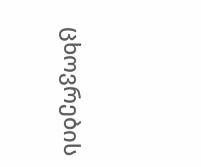ცხოვრების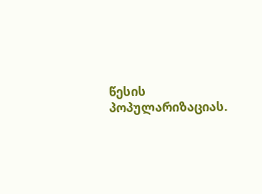წესის პოპულარიზაციას.